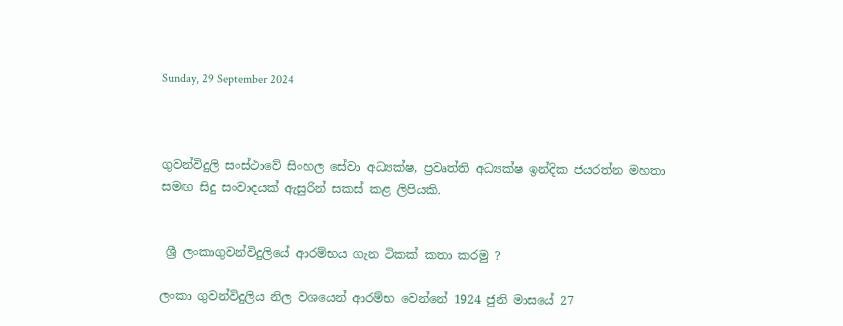Sunday, 29 September 2024



ගුවන්විදුලි සංස්ථාවේ සිංහල සේවා අධ්‍යක්ෂ, ප්‍රවෘත්ති අධ්‍යක්ෂ ඉන්දික ජයරත්න මහතා සමඟ සිදු සංවාදයක් ඇසුරින් සකස් කළ ලිපියකි.


 ශ්‍රී ලංකාගුවන්විදුලියේ ආරම්භය ගැන ටිකක් කතා කරමු ?

ලංකා ගුවන්විදුලිය නිල වශයෙන් ආරම්භ වෙන්නේ 1924 ජුනි මාසයේ 27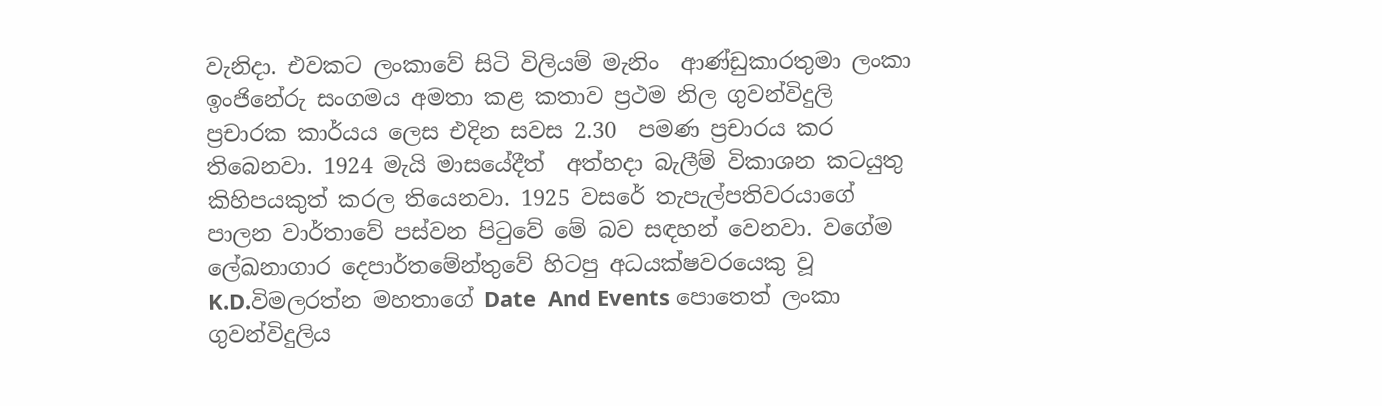වැනිදා. එවකට ලංකාවේ සිටි විලියම් මැනිං  ආණ්ඩුකාරතුමා ලංකා ඉංජිනේරු සංගමය අමතා කළ කතාව ප්‍රථම නිල ගුවන්විදුලි ප්‍රචාරක කාර්යය ලෙස එදින සවස 2.30  පමණ ප්‍රචාරය කර තිබෙනවා. 1924 මැයි මාසයේදීත්  අත්හදා බැලීම් විකාශන කටයුතු කිහිපයකුත් කරල තියෙනවා. 1925 වසරේ තැපැල්පතිවරයාගේ පාලන වාර්තාවේ පස්වන පිටුවේ මේ බව සඳහන් වෙනවා. වගේම ලේඛනාගාර දෙපාර්තමේන්තුවේ හිටපු අධයක්ෂවරයෙකු වූ K.D.විමලරත්න මහතාගේ Date  And Events පොතෙත් ලංකා ගුවන්විදුලිය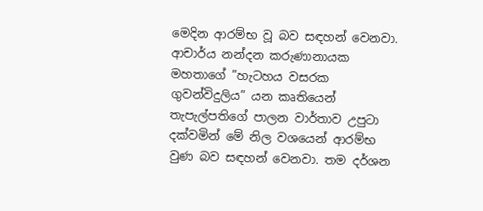මෙදින ආරම්භ වූ බව සඳහන් වෙනවා. ආචාර්ය නන්දන කරුණානායක මහතාගේ ”හැටහය වසරක ගුවන්විදුලිය” යන කෘතියෙන්  තැපැල්පතිගේ පාලන වාර්තාව උපුටා දක්වමින් මේ නිල වශයෙන් ආරම්භ වුණ බව සඳහන් වෙනවා. තම දර්ශන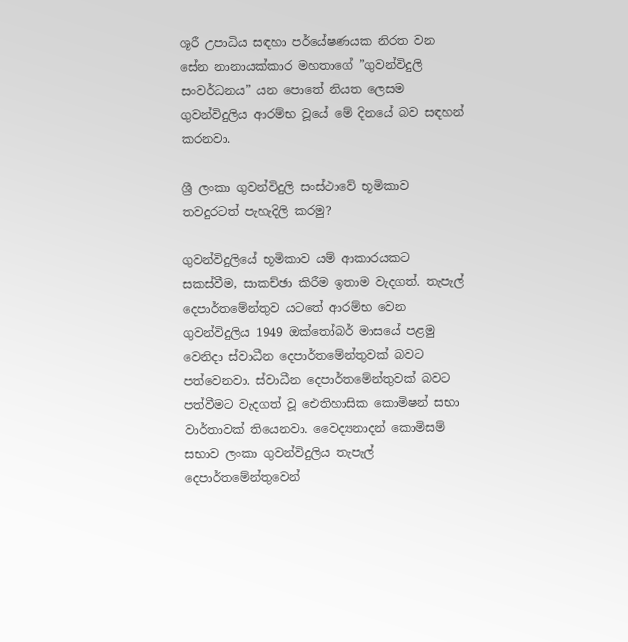ශූරී උපාධිය සඳහා පර්යේෂණයක නිරත වන සේන නානායක්කාර මහතාගේ ”ගුවන්විදුලි සංවර්ධනය” යන පොතේ නියත ලෙසම ගුවන්විදුලිය ආරම්භ වූයේ මේ දිනයේ බව සඳහන් කරනවා.

ශ්‍රී ලංකා ගුවන්විදුලි සංස්ථාවේ භූමිකාව තවදුරටත් පැහැදිලි කරමු?

ගුවන්විදුලියේ භූමිකාව යම් ආකාරයකට සකස්වීම, සාකච්ඡා කිරීම ඉතාම වැදගත්. තැපැල් දෙපාර්තමේන්තුව යටතේ ආරම්භ වෙන ගුවන්විදුලිය 1949 ඔක්තෝබර් මාසයේ පළමු වෙනිදා ස්වාධීන දෙපාර්තමේන්තුවක් බවට පත්වෙනවා. ස්වාධීන දෙපාර්තමේන්තුවක් බවට පත්වීමට වැදගත් වූ ඓතිහාසික කොමිෂන් සභා වාර්තාවක් තියෙනවා. වෛද්‍යනාදන් කොමිසම් සභාව ලංකා ගුවන්විදුලිය තැපැල් දෙපාර්තමේන්තුවෙන්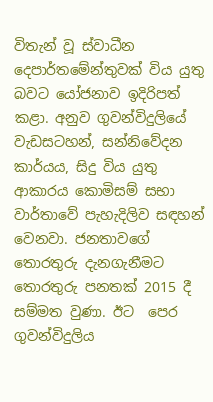විතැන් වූ ස්වාධීන දෙපාර්තමේන්තුවක් විය යුතු බවට යෝජනාව ඉදිරිපත් කළා. අනුව ගුවන්විදුලියේ වැඩසටහන්, සන්නිවේදන කාර්යය, සිදු විය යුතු ආකාරය කොමිසම් සභා වාර්තාවේ පැහැදිලිව සඳහන් වෙනවා. ජනතාවගේ තොරතුරු දැනගැනීමට තොරතුරු පනතක් 2015 දී සම්මත වුණා. ඊට  පෙර ගුවන්විදුලිය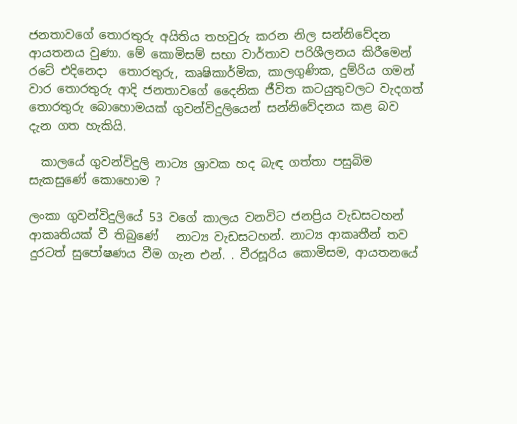ජනතාවගේ තොරතුරු අයිතිය තහවුරු කරන නිල සන්නිවේදන ආයතනය වුණා. මේ කොමිසම් සභා වාර්තාව පරිශීලනය කිරීමෙන්  රටේ එදිනෙදා  තොරතුරු, කෘෂිකාර්මික, කාලගුණික, දුම්රිය ගමන් වාර තොරතුරු ආදි ජනතාවගේ දෛනික ජීවිත කටයුතුවලට වැදගත් තොරතුරු බොහොමයක් ගුවන්විදුලියෙන් සන්නිවේදනය කළ බව දැන ගත හැකියි.

  කාලයේ ගුවන්විදුලි නාට්‍ය ශ්‍රාවක හද බැඳ ගත්තා පසුබිම සැකසුණේ කොහොම ?

ලංකා ගුවන්විදුලියේ 53 වගේ කාලය වනවිට ජනප්‍රිය වැඩසටහන් ආකෘතියක් වී තිබුණේ   නාට්‍ය වැඩසටහන්. නාට්‍ය ආකෘතීන් තව දුරටත් සුපෝෂණය වීම ගැන එන්. . වීරසූරිය කොමිසම, ආයතනයේ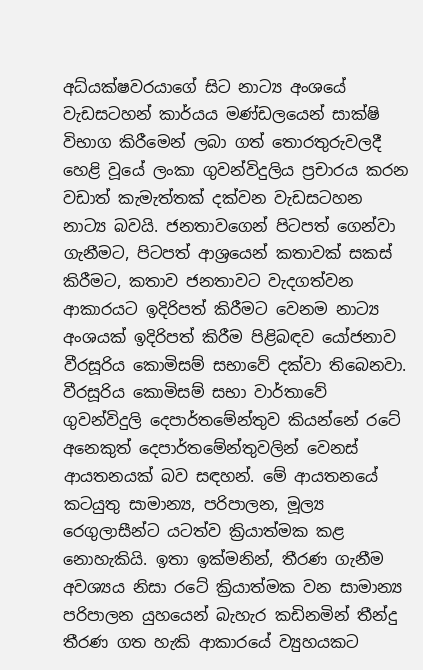අධ්යක්ෂවරයාගේ සිට නාට්‍ය අංශයේ වැඩසටහන් කාර්යය මණ්ඩලයෙන් සාක්ෂි විභාග කිරීමෙන් ලබා ගත් තොරතුරුවලදී හෙළි වූයේ ලංකා ගුවන්විදුලිය ප්‍රචාරය කරන වඩාත් කැමැත්තක් දක්වන වැඩසටහන නාට්‍ය බවයි. ජනතාවගෙන් පිටපත් ගෙන්වා ගැනීමට, පිටපත් ආශ්‍රයෙන් කතාවක් සකස් කිරීමට, කතාව ජනතාවට වැදගත්වන ආකාරයට ඉදිරිපත් කිරීමට වෙනම නාට්‍ය  අංශයක් ඉදිරිපත් කිරීම පිළිබඳව යෝජනාව වීරසූරිය කොමිසම් සභාවේ දක්වා තිබෙනවා. වීරසූරිය කොමිසම් සභා වාර්තාවේ ගුවන්විදුලි දෙපාර්තමේන්තුව කියන්නේ රටේ අනෙකුත් දෙපාර්තමේන්තුවලින් වෙනස් ආයතනයක් බව සඳහන්. මේ ආයතනයේ කටයුතු සාමාන්‍ය, පරිපාලන, මූල්‍ය  රෙගුලාසීන්ට යටත්ව ක්‍රියාත්මක කළ නොහැකියි. ඉතා ඉක්මනින්, තීරණ ගැනීම අවශ්‍යය නිසා රටේ ක්‍රියාත්මක වන සාමාන්‍ය  පරිපාලන යුහයෙන් බැහැර කඩිනමින් තීන්දු තීරණ ගත හැකි ආකාරයේ ව්‍යුහයකට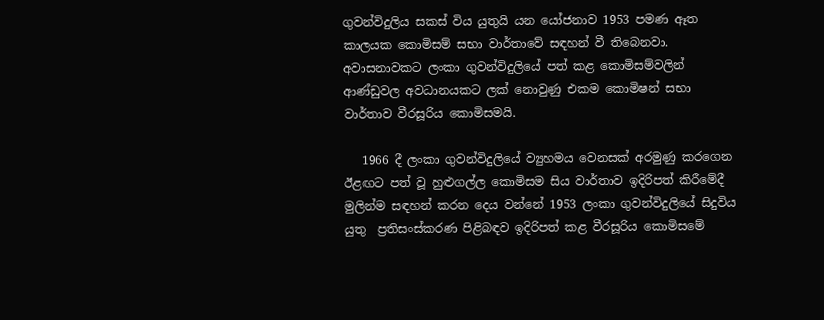ගුවන්විදුලිය සකස් විය යුතුයි යන යෝජනාව 1953 පමණ ඈත කාලයක කොමිසම් සභා වාර්තාවේ සඳහන් වී තිබෙනවා.  අවාසනාවකට ලංකා ගුවන්විදුලියේ පත් කළ කොමිසම්වලින් ආණ්ඩුවල අවධානයකට ලක් නොවුණු එකම කොමිෂන් සභා වාර්තාව වීරසූරිය කොමිසමයි.

   1966 දී ලංකා ගුවන්විදුලියේ ව්‍යුහමය වෙනසක් අරමුණු කරගෙන ඊළඟට පත් වූ හුළුගල්ල කොමිසම සිය වාර්තාව ඉදිරිපත් කිරීමේදී මුලින්ම සඳහන් කරන දෙය වන්නේ 1953 ලංකා ගුවන්විදුලියේ සිදුවිය යුතු  ප්‍රතිසංස්කරණ පිළිබඳව ඉදිරිපත් කළ වීරසූරිය කොමිසමේ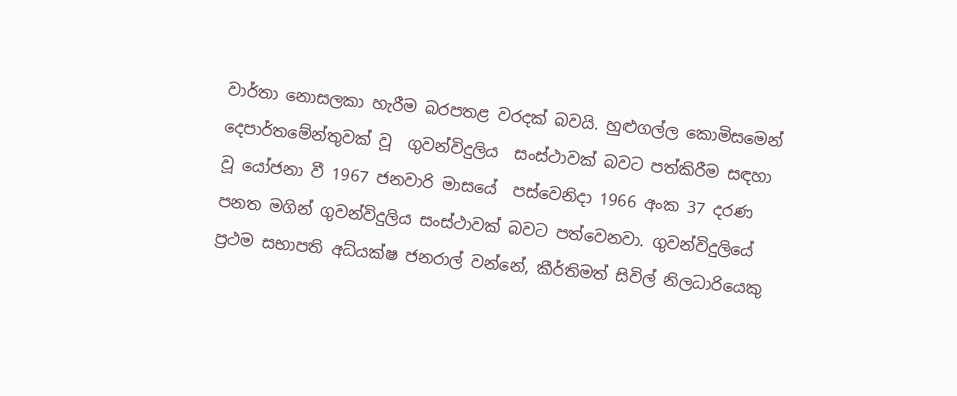වාර්තා නොසලකා හැරීම බරපතළ වරදක් බවයි. හුළුගල්ල කොමිසමෙන් දෙපාර්තමේන්තුවක් වූ  ගුවන්විදුලිය  සංස්ථාවක් බවට පත්කිරීම සඳහා වූ යෝජනා වී 1967 ජනවාරි මාසයේ  පස්වෙනිදා 1966 අංක 37 දරණ පනත මගින් ගුවන්විදුලිය සංස්ථාවක් බවට පත්වෙනවා. ගුවන්විදුලියේ ප්‍රථම සභාපති අධ්යක්ෂ ජනරාල් වන්නේ, කීර්තිමත් සිවිල් නිලධාරියෙකු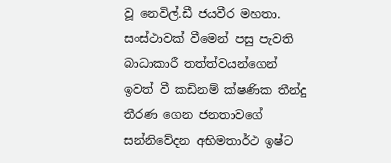වූ නෙවිල්.ඩී ජයවීර මහතා. සංස්ථාවක් වීමෙන් පසු පැවති බාධාකාරී තත්ත්වයන්ගෙන් ඉවත් වී කඩිනම් ක්ෂණික තීන්දු තීරණ ගෙන ජනතාවගේ සන්නිවේදන අභිමතාර්ථ ඉෂ්ට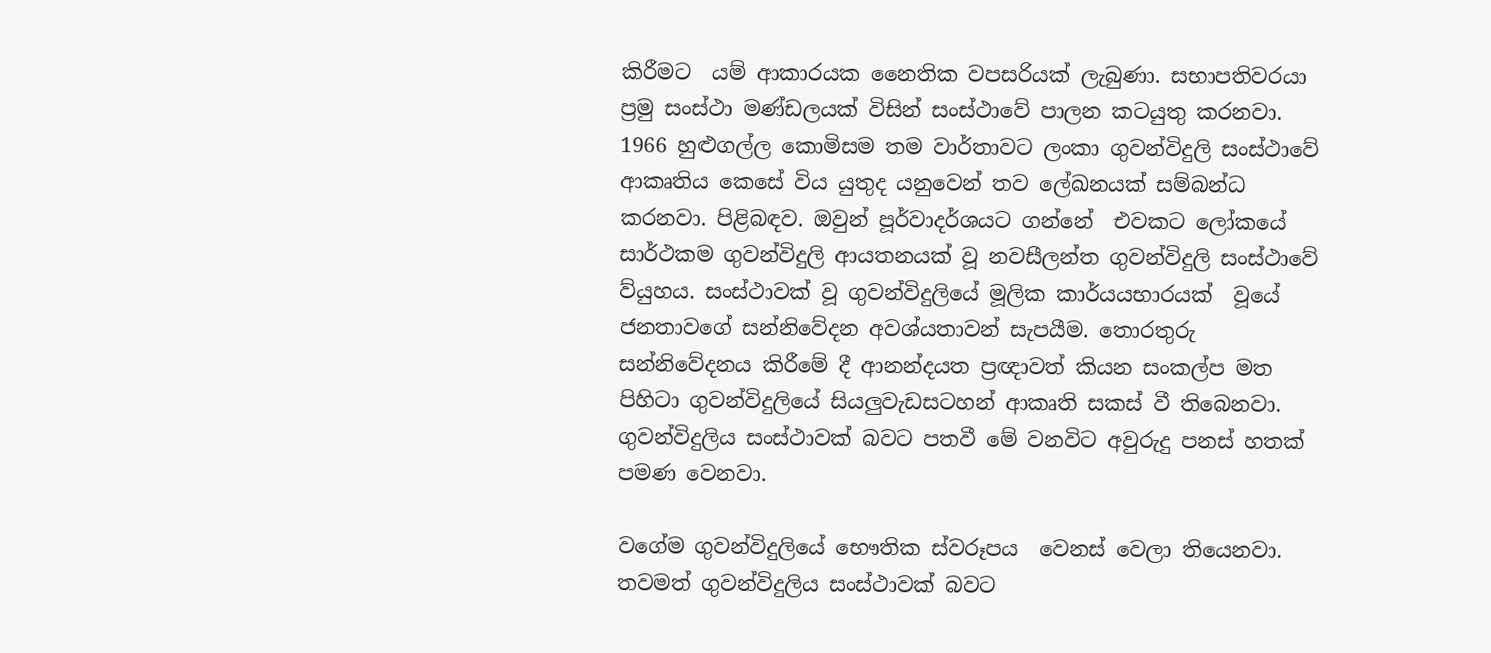කිරීමට  යම් ආකාරයක නෛතික වපසරියක් ලැබුණා. සභාපතිවරයා ප්‍රමු සංස්ථා මණ්ඩලයක් විසින් සංස්ථාවේ පාලන කටයුතු කරනවා. 1966 හුළුගල්ල කොමිසම තම වාර්තාවට ලංකා ගුවන්විදුලි සංස්ථාවේ ආකෘතිය කෙසේ විය යුතුද යනුවෙන් තව ලේඛනයක් සම්බන්ධ  කරනවා. පිළිබඳව. ඔවුන් පූර්වාදර්ශයට ගන්නේ  එවකට ලෝකයේ සාර්ථකම ගුවන්විදුලි ආයතනයක් වූ නවසීලන්ත ගුවන්විදුලි සංස්ථාවේ ව්යුහය. සංස්ථාවක් වූ ගුවන්විදුලියේ මූලික කාර්යයභාරයක්  වූයේ ජනතාවගේ සන්නිවේදන අවශ්යතාවන් සැපයීම. තොරතුරු සන්නිවේදනය කිරීමේ දී ආනන්දයත ප්‍රඥාවත් කියන සංකල්ප මත පිහිටා ගුවන්විදුලියේ සියලුවැඩසටහන් ආකෘති සකස් වී තිබෙනවා.  ගුවන්විදුලිය සංස්ථාවක් බවට පතවී මේ වනවිට අවුරුදු පනස් හතක් පමණ වෙනවා.

වගේම ගුවන්විදුලියේ භෞතික ස්වරූපය  වෙනස් වෙලා තියෙනවා. තවමත් ගුවන්විදුලිය සංස්ථාවක් බවට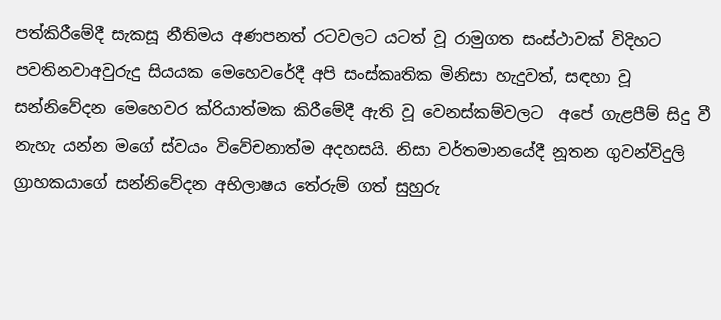පත්කිරීමේදී සැකසූ නීතිමය අණපනත් රටවලට යටත් වූ රාමුගත සංස්ථාවක් විදිහට පවතිනවාඅවුරුදු සියයක මෙහෙවරේදී අපි සංස්කෘතික මිනිසා හැදුවත්, සඳහා වූ සන්නිවේදන මෙහෙවර ක්රියාත්මක කිරීමේදී ඇති වූ වෙනස්කම්වලට  අපේ ගැළපීම් සිදු වී නැහැ යන්න මගේ ස්වයං විවේචනාත්ම අදහසයි. නිසා වර්තමානයේදී නූතන ගුවන්විදුලි ග්‍රාහකයාගේ සන්නිවේදන අභිලාෂය තේරුම් ගත් සුහුරු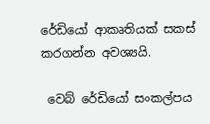රේඩියෝ ආකෘතියක් සකස් කරගන්න අවශ්‍යයි.

 වෙබ් රේඩියෝ සංකල්පය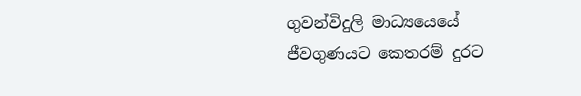ගුවන්විදුලි මාධ්‍යයෙයේ ජීවගුණයට කෙතරම් දුරට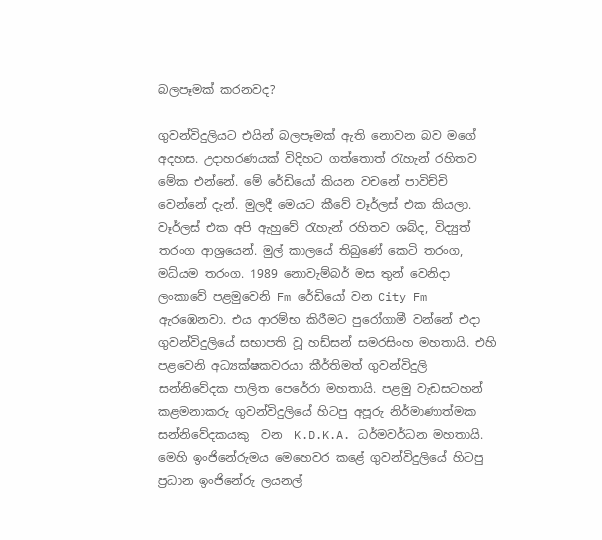බලපෑමක් කරනවද?

ගුවන්විදුලියට එයින් බලපෑමක් ඇති නොවන බව මගේ අදහස. උදාහරණයක් විදිහට ගත්තොත් රැහැන් රහිතව මේක එන්නේ. මේ රේඩියෝ කියන වචනේ පාවිච්චි වෙන්නේ දැන්. මුලදී මෙයට කීවේ වෑර්ලස් එක කියලා. වෑර්ලස් එක අපි ඇහුවේ රැහැන් රහිතව ශබ්ද, විද්‍යුත් තරංග ආශ්‍රයෙන්. මුල් කාලයේ තිබුණේ කෙටි තරංග, මධ්යම තරංග. 1989 නොවැම්බර් මස තුන් වෙනිදා  ලංකාවේ පළමුවෙනි Fm රේඩියෝ වන City Fm ඇරඹෙනවා. එය ආරම්භ කිරීමට පුරෝගාමී වන්නේ එදා  ගුවන්විදුලියේ සභාපති වූ හඩ්සන් සමරසිංහ මහතායි. එහි පළවෙනි අධ්‍යක්ෂකවරයා කීර්තිමත් ගුවන්විදුලි සන්නිවේදක පාලිත පෙරේරා මහතායි. පළමු වැඩසටහන් කළමනාකරු ගුවන්විදුලියේ හිටපු අපූරු නිර්මාණාත්මක සන්නිවේදකයකු  වන  K.D.K.A. ධර්මවර්ධන මහතායි. මෙහි ඉංජිනේරුමය මෙහෙවර කළේ ගුවන්විදුලියේ හිටපු ප්‍රධාන ඉංජිනේරු ලයනල්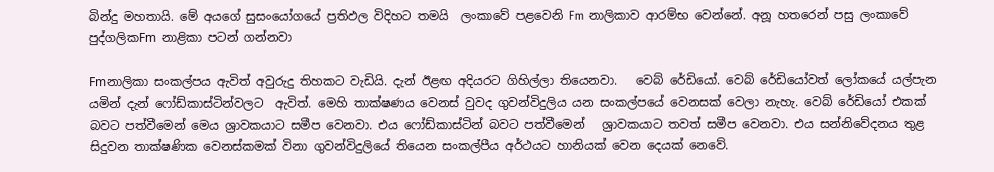බින්දු මහතායි. මේ අයගේ සුසංයෝගයේ ප්‍රතිඵල විදිහට තමයි  ලංකාවේ පළවෙනි Fm නාලිකාව ආරම්භ වෙන්නේ. අනූ හතරෙන් පසු ලංකාවේ පුද්ගලිකFm නාළිකා පටන් ගන්නවා

Fmනාලිකා සංකල්පය ඇවිත් අවුරුදු තිහකට වැඩියි. දැන් ඊළඟ අදියරට ගිහිල්ලා තියෙනවා.   වෙබ් රේඩියෝ. වෙබ් රේඩියෝවත් ලෝකයේ යල්පැන යමින් දැන් ෆෝඩ්කාස්ටින්වලට  ඇවිත්. මෙහි තාක්ෂණය වෙනස් වුවද ගුවන්විදුලිය යන සංකල්පයේ වෙනසක් වෙලා නැහැ. වෙබ් රේඩියෝ එකක් බවට පත්වීමෙන් මෙය ශ්‍රාවකයාට සමීප වෙනවා. එය ෆෝඩ්කාස්ටින් බවට පත්වීමෙන්   ශ්‍රාවකයාට තවත් සමීප වෙනවා. එය සන්නිවේදනය තුළ සිදුවන තාක්ෂණික වෙනස්කමක් විනා ගුවන්විදුලියේ තියෙන සංකල්පීය අර්ථයට හානියක් වෙන දෙයක් නෙවේ.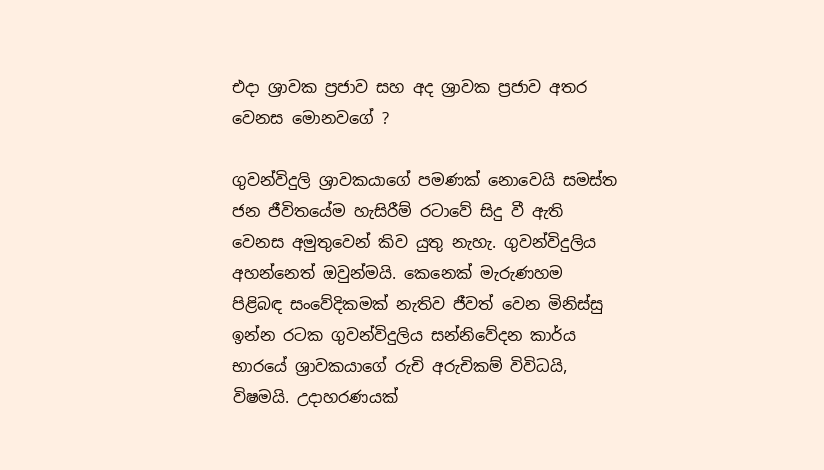එදා ශ්‍රාවක ප්‍රජාව සහ අද ශ්‍රාවක ප්‍රජාව අතර වෙනස මොනවගේ ?

ගුවන්විදුලි ශ්‍රාවකයාගේ පමණක් නොවෙයි සමස්ත ජන ජීවිතයේම හැසිරීම් රටාවේ සිදු වී ඇති වෙනස අමුතුවෙන් කිව යුතු නැහැ. ගුවන්විදුලිය අහන්නෙත් ඔවුන්මයි. කෙනෙක් මැරුණහම පිළිබඳ සංවේදිකමක් නැතිව ජීවත් වෙන මිනිස්සු ඉන්න රටක ගුවන්විදුලිය සන්නිවේදන කාර්ය භාරයේ ශ්‍රාවකයාගේ රුචි අරුචිකම් විවිධයි, විෂමයි. උදාහරණයක්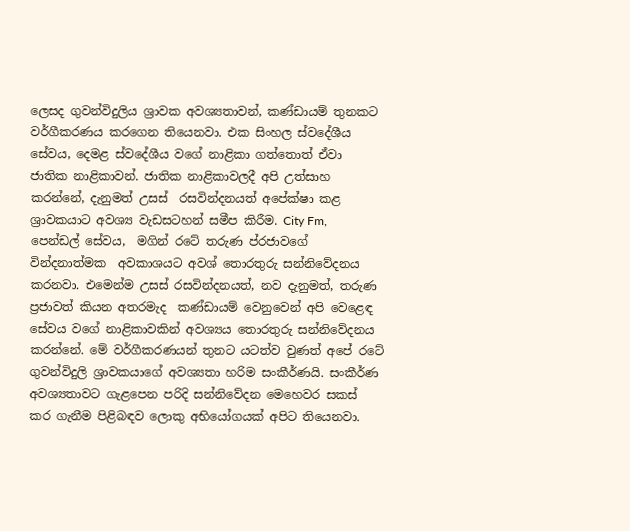ලෙසද ගුවන්විදුලිය ශ්‍රාවක අවශ්‍යතාවන්, කණ්ඩායම් තුනකට වර්ගීකරණය කරගෙන තියෙනවා. එක සිංහල ස්වදේශීය සේවය, දෙමළ ස්වදේශීය වගේ නාළිකා ගත්තොත් ඒවා ජාතික නාළිකාවන්. ජාතික නාළිකාවලදී අපි උත්සාහ කරන්නේ, දැනුමත් උසස්  රසවින්දනයත් අපේක්ෂා කළ ශ්‍රාවකයාට අවශ්‍ය වැඩසටහන් සමීප කිරීම. City Fm, පෙන්ඩල් සේවය,  මගින් රටේ තරුණ ප්රජාවගේ වින්දනාත්මක  අවකාශයට අවශ් තොරතුරු සන්නිවේදනය කරනවා. එමෙන්ම උසස් රසවින්දනයත්, නව දැනුමත්, තරුණ ප්‍රජාවත් කියන අතරමැද  කණ්ඩායම් වෙනුවෙන් අපි වෙළෙඳ සේවය වගේ නාළිකාවකින් අවශ්‍යය තොරතුරු සන්නිවේදනය කරන්නේ. මේ වර්ගීකරණයන් තුනට යටත්ව වුණත් අපේ රටේ ගුවන්විදුලි ශ්‍රාවකයාගේ අවශ්‍යතා හරිම සංකීර්ණයි. සංකීර්ණ අවශ්‍යතාවට ගැළපෙන පරිදි සන්නිවේදන මෙහෙවර සකස් කර ගැනීම පිළිබඳව ලොකු අභියෝගයක් අපිට තියෙනවා.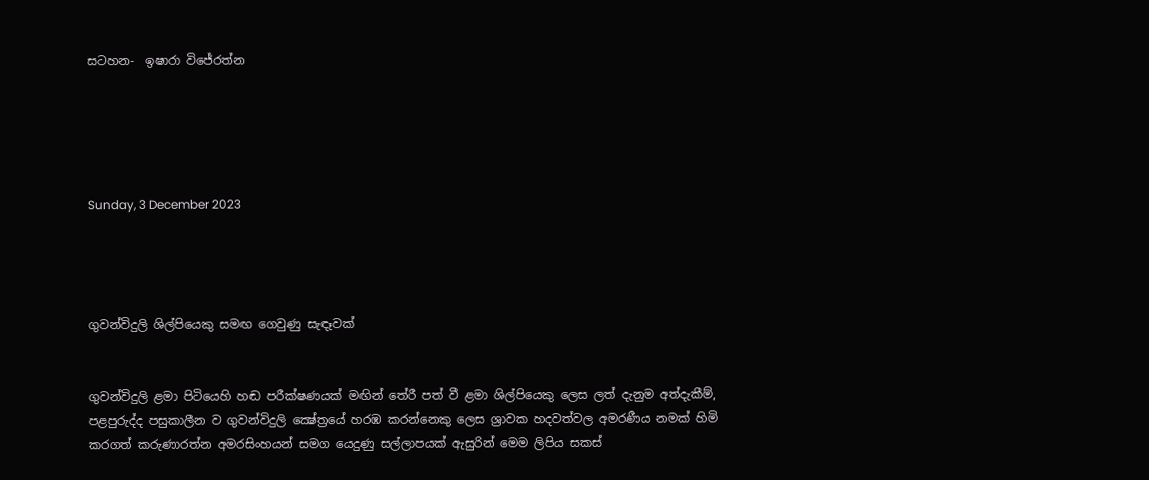සටහන-  ඉෂාරා විජේරත්න





Sunday, 3 December 2023




ගුවන්විදුලි ශිල්පියෙකු සමඟ ගෙවුණු සැඳෑවක්


ගුවන්විදුලි ළමා පිටියෙහි හඬ පරීක්ෂණයක් මඟින් තේරී පත් වී ළමා ශිල්පියෙකු ලෙස ලත් දැනුම අත්දැකීම්, පළපුරුද්ද පසුකාලීන ව ගුවන්විදුලි ක්‍ෂේත්‍රයේ හරඹ කරන්නෙකු ලෙස ශ්‍රාවක හදවත්වල අමරණීය නමක් හිමි කරගත් කරුණාරත්න අමරසිංහයන් සමග යෙදුණු සල්ලාපයක් ඇසුරින් මෙම ලිපිය සකස්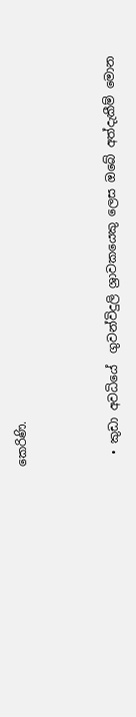කෙරිණි.



  • කුඩා අවධියේ  ගුවන්විදුලි ශ්‍රාවකයෙකු ලෙස ඔබේ අත්දැකීම් මොන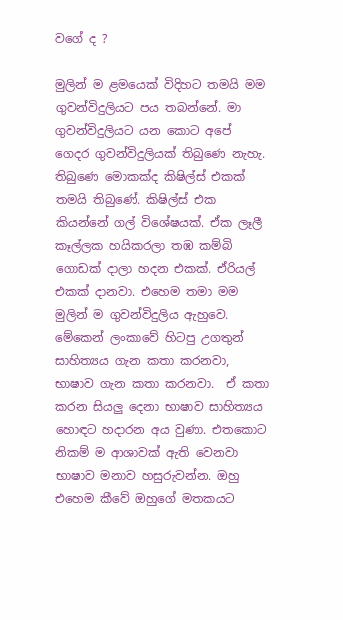වගේ ද ?

මුලින් ම ළමයෙක් විදිහට තමයි මම ගුවන්විදුලියට පය තබන්නේ. මා ගුවන්විදුලියට යන කොට අපේ ගෙදර ගුවන්විදුලියක් තිබුණෙ නැහැ. තිබුණෙ මොකක්ද කිෂිල්ස් එකක් තමයි තිබුණේ. කිෂිල්ස් එක කියන්නේ ගල් විශේෂයක්. ඒක ලෑලී කෑල්ලක හයිකරලා තඹ කම්බි ගොඩක් දාලා හදන එකක්. ඒරියල් එකක් දානවා. එහෙම තමා මම මුලින් ම ගුවන්විදුලිය ඇහුවෙ. මේකෙන් ලංකාවේ හිටපු උගතුන් සාහිත්‍යය ගැන කතා කරනවා, භාෂාව ගැන කතා කරනවා.  ඒ කතා කරන සියලු‍ දෙනා භාෂාව සාහිත්‍යය හොඳට හදාරන අය වුණා. එතකොට නිකම් ම ආශාවක් ඇති වෙනවා භාෂාව මනාව හසුරුවන්න. ඔහු එහෙම කීවේ ඔහුගේ මතකයට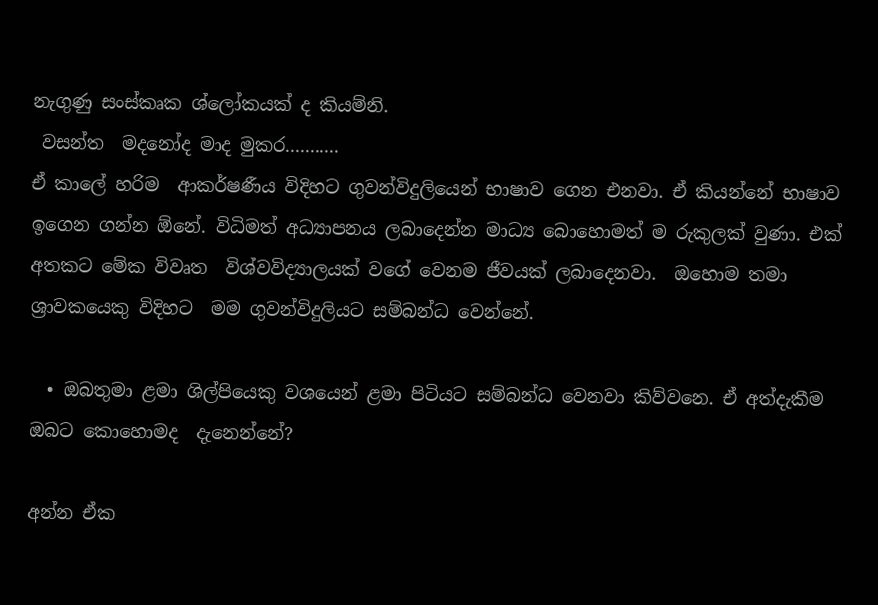නැගුණු සංස්කෘක ශ්ලෝකයක් ද කියම්නි.
 වසන්ත  මදනෝද මාද මුකර...........
ඒ කාලේ හරිම  ආකර්ෂණීය විදිහට ගුවන්විදුලියෙන් භාෂාව ගෙන එනවා. ඒ කියන්නේ භාෂාව ඉගෙන ගන්න ඕනේ. විධිමත් අධ්‍යාපනය ලබාදෙන්න මාධ්‍ය බොහොමත් ම රුකුලක් වුණා. එක් අතකට මේක විවෘත  විශ්වවිද්‍යාලයක් වගේ වෙනම ජීවයක් ලබාදෙනවා.  ඔහොම තමා  ශ්‍රාවකයෙකු විදිහට  මම ගුවන්විදුලියට සම්බන්ධ වෙන්නේ.

  • ඔබතුමා ළමා ශිල්පියෙකු වශයෙන් ළමා පිටියට සම්බන්ධ වෙනවා කිව්වනෙ. ඒ අත්දැකීම ඔබට කොහොමද  දැනෙන්නේ?

අන්න ඒක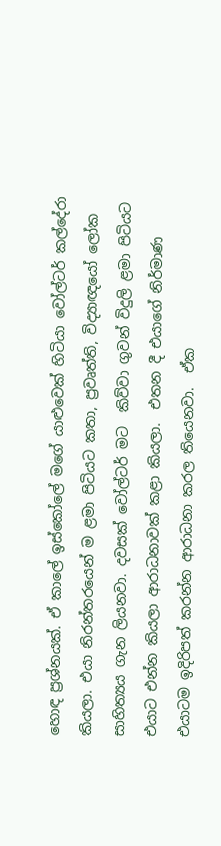හොඳ ප්‍රශ්නයක්. ඒ කාලේ ඉස්කෝලේ මගේ යාළුවෙක් හිටියා වෝල්ටර් කල්දේරා කියලා. එයා නිරන්තරයෙන් ම ළමා පිටියට කතා, ප්‍රවෘත්ති, විද්‍යාඥයෝ ලෝක සාහිත්‍යය ගැන ලියනවා. දවසක් වෝල්ටර් මට  කිව්වා ගුවන් විදුලි ළමා පිටියට එයාට එන්න කියලා ආරාධනාවක් කළා කියලා.  එතන දී එයාගේ නිර්මාණ එයාටම ඉදිරිපත් කරන්න ආරාධනා කරල තියෙනවා.  ඒක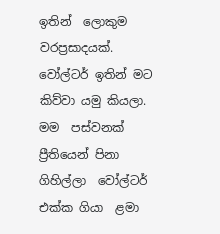ඉතින්  ලොකුම වරප්‍රසාදයක්. වෝල්ටර් ඉතින් මට කිව්වා යමු කියලා. මම  පස්වනක් ප්‍රීතියෙන් පිනා ගිහිල්ලා  වෝල්ටර් එක්ක ගියා  ළමා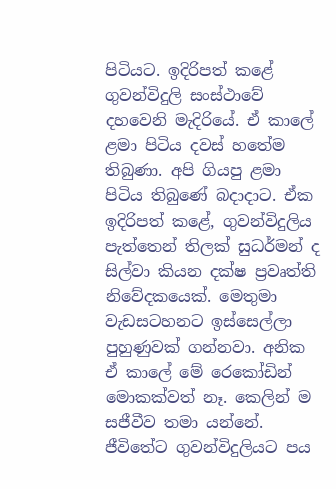පිටියට. ඉදිරිපත් කළේ ගුවන්විදුලි සංස්ථාවේ දහවෙනි මැදිරියේ. ඒ කාලේ ළමා පිටිය දවස් හතේම තිබුණා. අපි ගියපු ළමා පිටිය තිබුණේ බදාදාට. ඒක ඉදිරිපත් කළේ, ගුවන්විදුලිය පැත්තෙන් තිලක් සුධර්මන් ද සිල්වා කියන දක්ෂ ප්‍රවෘත්ති නිවේදකයෙක්. මෙතුමා වැඩසටහනට ඉස්සෙල්ලා පුහුණුවක් ගන්නවා. අනික ඒ කාලේ මේ රෙකෝඩින්  මොකක්වත් නෑ. කෙලින් ම  සජීවීව තමා යන්නේ. ජීවිතේට ගුවන්විදුලියට පය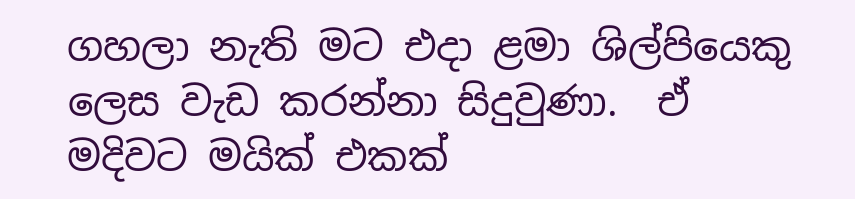ගහලා නැති මට එදා ළමා ශිල්පියෙකු ලෙස වැඩ කරන්නා සිදුවුණා.  ඒ මදිවට මයික් එකක්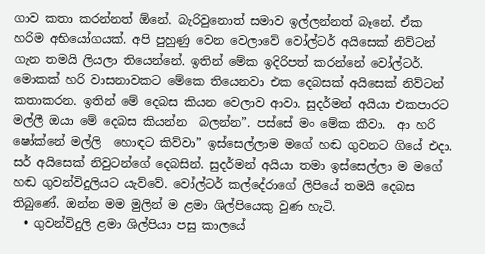ගාව කතා කරන්නත් ඕනේ. බැරිවුනොත් සමාව ඉල්ලන්නත් බෑනේ. ඒක හරිම අභියෝගයක්. අපි පුහුණු වෙන වෙලාවේ වෝල්ටර් අයිසෙක් නිව්ටන් ගැන තමයි ලියලා තියෙන්නේ. ඉතින් මේක ඉදිරිපත් කරන්නේ වෝල්ටර්. මොකක් හරි වාසනාවකට මේකෙ තියෙනවා එක දෙබසක් අයිසෙක් නිව්ටන් කතාකරන. ඉතින් මේ දෙබස කියන වෙලාව ආවා. සුදර්මන් අයියා එකපාරට   මල්ලී ඔයා මේ දෙබස කියන්න  බලන්න”. පස්සේ මං මේක කීවා.  ආ හරි ෂෝක්නේ මල්ලි  හොඳට කිව්වා” ඉස්සෙල්ලාම මගේ හඬ ගුවනට ගියේ එදා. සර් අයිසෙක් නිවුටන්ගේ දෙබසින්. සුදර්මන් අයියා තමා ඉස්සෙල්ලා ම මගේ හඬ ගුවන්විදුලියට යැව්වේ. වෝල්ටර් කල්දේරාගේ ලිපියේ තමයි දෙබස තිබුණේ. ඔන්න මම මුලින් ම ළමා ශිල්පියෙකු වුණ හැටි.
  • ගුවන්විදුලි ළමා ශිල්පියා පසු කාලයේ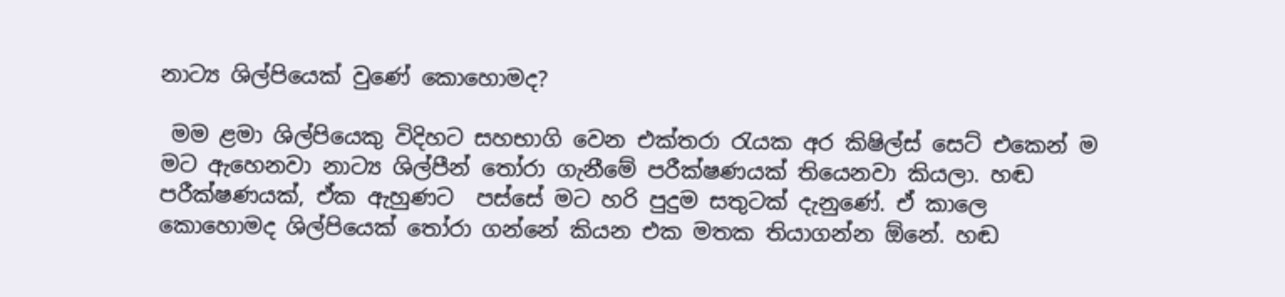නාට්‍ය ශිල්පියෙක් වුණේ කොහොමද?

 මම ළමා ශිල්පියෙකු විදිහට සහභාගි වෙන එක්තරා රැයක අර කිෂිල්ස් සෙට් එකෙන් ම මට ඇහෙනවා නාට්‍ය ශිල්පීන් තෝරා ගැනීමේ පරීක්ෂණයක් තියෙනවා කියලා. හඬ පරීක්ෂණයක්, ඒක ඇහුණට  පස්සේ මට හරි පුදුම සතුටක් දැනුණේ. ඒ කාලෙ කොහොමද ශිල්පියෙක් තෝරා ගන්නේ කියන එක මතක තියාගන්න ඕනේ. හඬ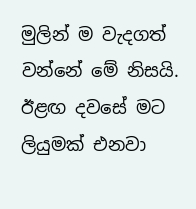මුලින් ම වැදගත් වන්නේ මේ නිසයි. ඊළඟ දවසේ මට ලියුමක් එනවා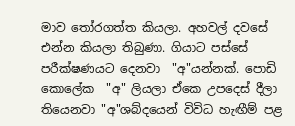මාව තෝරගත්ත කියලා. අහවල් දවසේ එන්න කියලා තිබුණා. ගියාට පස්සේ පරීක්ෂණයට දෙනවා  "අ"යන්නක්. පොඩි කොලේක  "අ" ලියලා ඒකෙ උපදෙස් දීලා තියෙනවා "අ"ශබ්දයෙන් විවිධ හැඟීම් පළ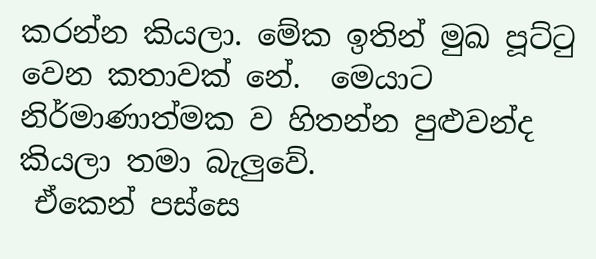කරන්න කියලා. මේක ඉතින් මුඛ පූට්ටු වෙන කතාවක් නේ.  මෙයාට නිර්මාණාත්මක ව හිතන්න පුළුවන්ද කියලා තමා බැලු‍වේ.
 ඒකෙන් පස්සෙ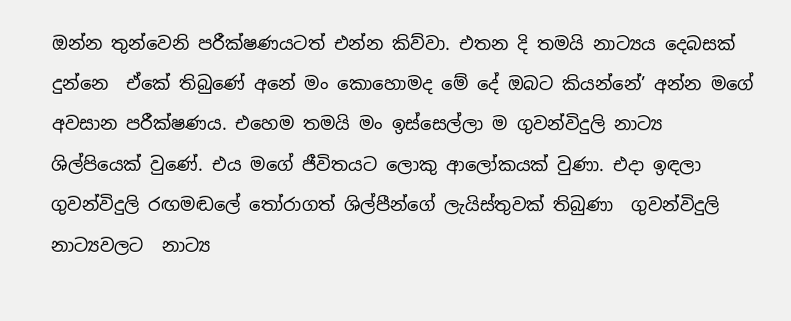ඔන්න තුන්වෙනි පරීක්ෂණයටත් එන්න කිව්වා. එතන දි තමයි නාට්‍යය දෙබසක් දුන්නෙ  ඒකේ තිබුණේ අනේ මං කොහොමද මේ දේ ඔබට කියන්නේ’ අන්න මගේ  අවසාන පරීක්ෂණය. එහෙම තමයි මං ඉස්සෙල්ලා ම ගුවන්විදුලි නාට්‍ය ශිල්පියෙක් වුණේ. එය මගේ ජීවිතයට ලොකු ආලෝකයක් වුණා. එදා ඉඳලා ගුවන්විදුලි රඟමඬලේ තෝරාගත් ශිල්පීන්ගේ ලැයිස්තුවක් තිබුණා  ගුවන්විදුලි නාට්‍යවලට  නාට්‍ය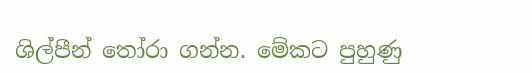ශිල්පීන් තෝරා ගන්න. මේකට පුහුණු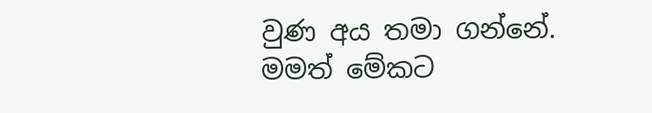වුණ අය තමා ගන්නේ. මමත් මේකට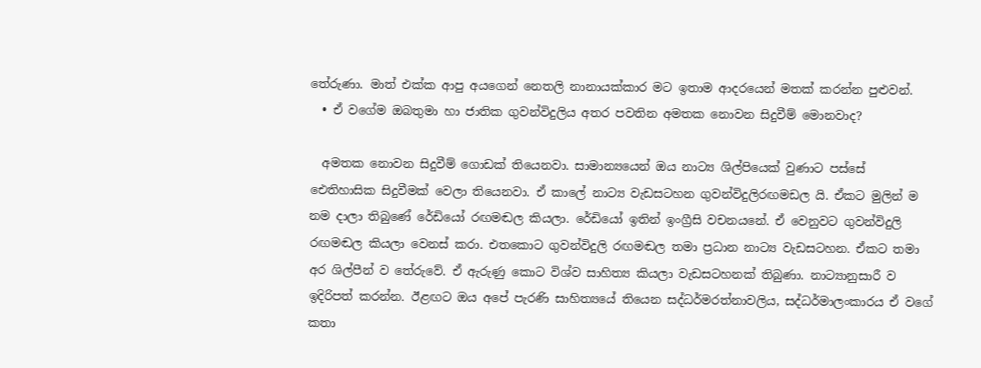තේරුණා. මාත් එක්ක ආපු අයගෙන් නෙතලි නානායක්කාර මට ඉතාම ආදරයෙන් මතක් කරන්න පුළුවන්.
  • ඒ වගේම ඔබතුමා හා ජාතික ගුවන්විදුලිය අතර පවතින අමතක නොවන සිදුවීම් මොනවාද?

  අමතක නොවන සිදුවීම් ගොඩක් තියෙනවා. සාමාන්‍යයෙන් ඔය නාට්‍ය ශිල්පියෙක් වුණාට පස්සේ  ඓතිහාසික සිදුවීමක් වෙලා තියෙනවා. ඒ කාලේ නාට්‍ය වැඩසටහන ගුවන්විදුලිරඟමඩල යි. ඒකට මුලින් ම නම දාලා තිබුණේ රේඩියෝ රඟමඬල කියලා. රේඩියෝ ඉතින් ඉංග්‍රීසි වචනයනේ. ඒ වෙනුවට ගුවන්විදුලි රඟමඬල කියලා වෙනස් කරා. එතකොට ගුවන්විදුලි රඟමඬල තමා ප්‍රධාන නාට්‍ය වැඩසටහන. ඒකට තමා අර ශිල්පීන් ව තේරුවේ. ඒ ඇරුණු කොට විශ්ව සාහිත්‍ය කියලා වැඩසටහනක් තිබුණා. නාට්‍යානුසාරී ව ඉදිරිපත් කරන්න. ඊළඟට ඔය අපේ පැරණි සාහිත්‍යයේ තියෙන සද්ධර්මරත්නාවලිය, සද්ධර්මාලංකාරය ඒ වගේ කතා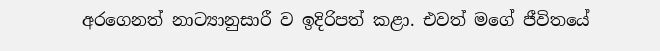අරගෙනත් නාට්‍යානුසාරී ව ඉදිරිපත් කළා. එවත් මගේ ජීවිතයේ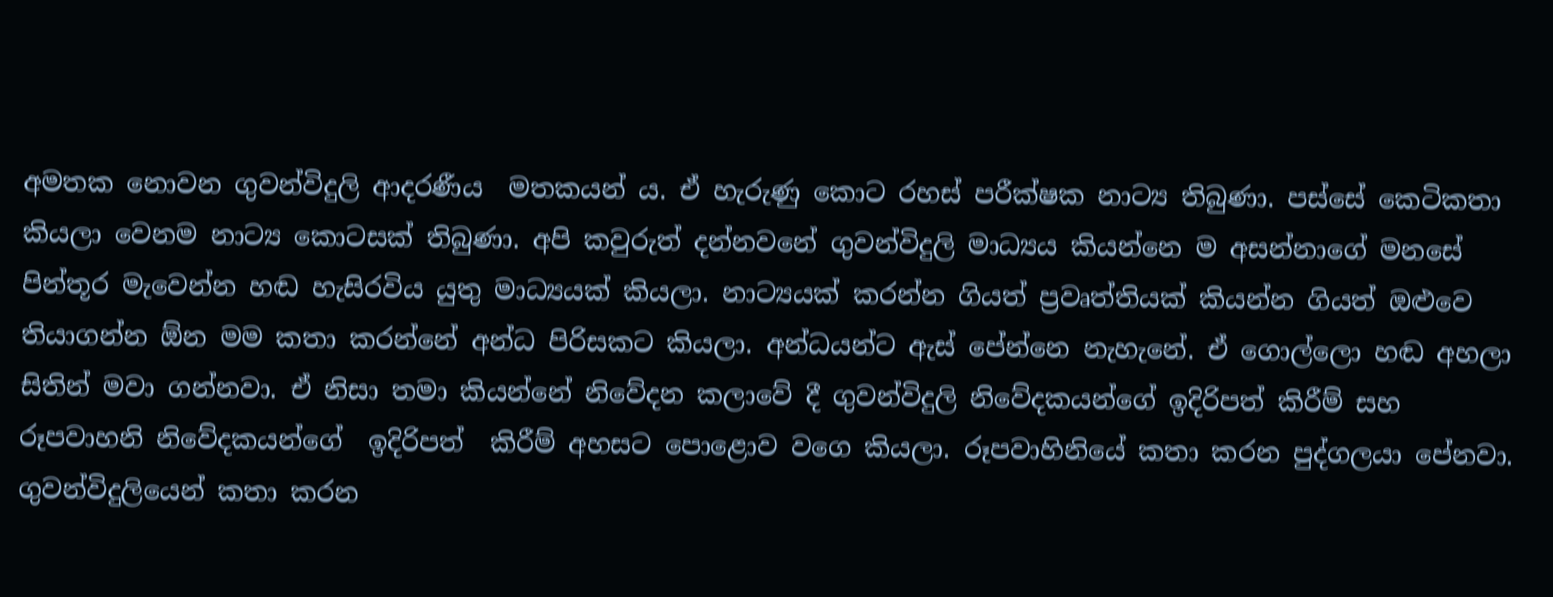අමතක නොවන ගුවන්විදුලි ආදරණීය  මතකයන් ය. ඒ හැරුණු කොට රහස් පරීක්ෂක නාට්‍ය තිබුණා. පස්සේ කෙටිකතා කියලා වෙනම නාට්‍ය කොටසක් තිබුණා. අපි කවුරුත් දන්නවනේ ගුවන්විදුලි මාධ්‍යය කියන්නෙ ම අසන්නාගේ මනසේ පින්තූර මැවෙන්න හඬ හැසිරවිය යුතු මාධ්‍යයක් කියලා. නාට්‍යයක් කරන්න ගියත් ප්‍රවෘත්තියක් කියන්න ගියත් ඔළුවෙ තියාගන්න ඕන මම කතා කරන්නේ අන්ධ පිරිසකට කියලා. අන්ධයන්ට ඇස් පේන්නෙ නැහැනේ. ඒ ගොල්ලො හඬ අහලා සිතින් මවා ගන්නවා. ඒ නිසා තමා කියන්නේ නිවේදන කලාවේ දී ගුවන්විදුලි නිවේදකයන්ගේ ඉදිරිපත් කිරීම් සහ රූපවාහනි නිවේදකයන්ගේ  ඉදිරිපත්  කිරීම් අහසට පොළොව වගෙ කියලා. රූපවාහිනියේ කතා කරන පුද්ගලයා පේනවා.  ගුවන්විදුලියෙන් කතා කරන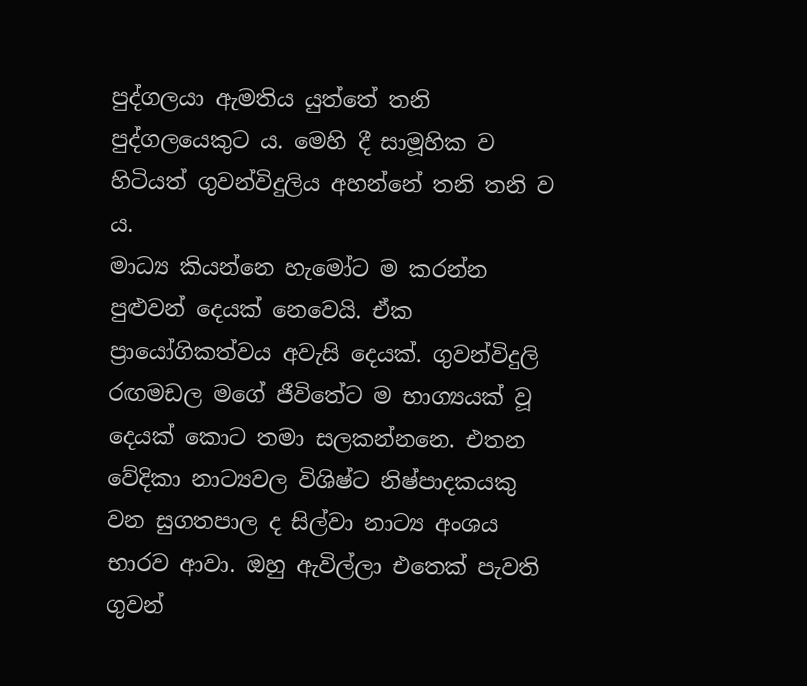පුද්ගලයා ඇමතිය යුත්තේ තනි පුද්ගලයෙකුට ය. මෙහි දී සාමූහික ව හිටියත් ගුවන්විදුලිය අහන්නේ තනි තනි ව ය.
මාධ්‍ය කියන්නෙ හැමෝට ම කරන්න පුළුවන් දෙයක් නෙවෙයි. ඒක ප්‍රායෝගිකත්වය අවැසි දෙයක්. ගුවන්විදුලි රඟමඩල මගේ ජීවිතේට ම භාග්‍යයක් වූ  දෙයක් කොට තමා සලකන්නනෙ. එතන වේදිකා නාට්‍යවල විශිෂ්ට නිෂ්පාදකයකු වන සුගතපාල ද සිල්වා නාට්‍ය අංශය භාරව ආවා. ඔහු ඇවිල්ලා එතෙක් පැවති ගුවන්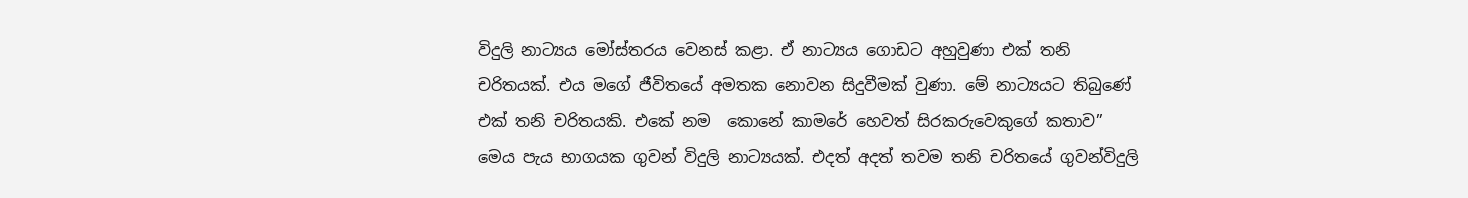විදුලි නාට්‍යය මෝස්තරය වෙනස් කළා. ඒ නාට්‍යය ගොඩට අහුවුණා එක් තනි චරිතයක්. එය මගේ ජීවිතයේ අමතක නොවන සිදුවීමක් වුණා. මේ නාට්‍යයට තිබුණේ එක් තනි චරිතයකි. එකේ නම  කොනේ කාමරේ හෙවත් සිරකරුවෙකුගේ කතාව” මෙය පැය භාගයක ගුවන් විදුලි නාට්‍යයක්. එදත් අදත් තවම තනි චරිතයේ ගුවන්විදුලි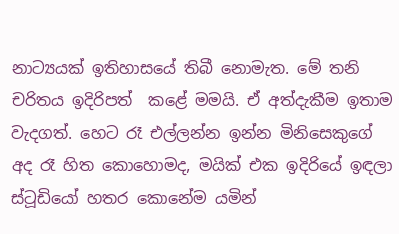නාට්‍යයක් ඉතිහාසයේ තිබී නොමැත. මේ තනි චරිතය ඉදිරිපත්  කළේ මමයි. ඒ අත්දැකීම ඉතාම වැදගත්. හෙට රෑ එල්ලන්න ඉන්න මිනිසෙකුගේ අද රෑ හිත කොහොමද, මයික් එක ඉදිරියේ ඉඳලා ස්ටූඩියෝ හතර කොනේම යමින්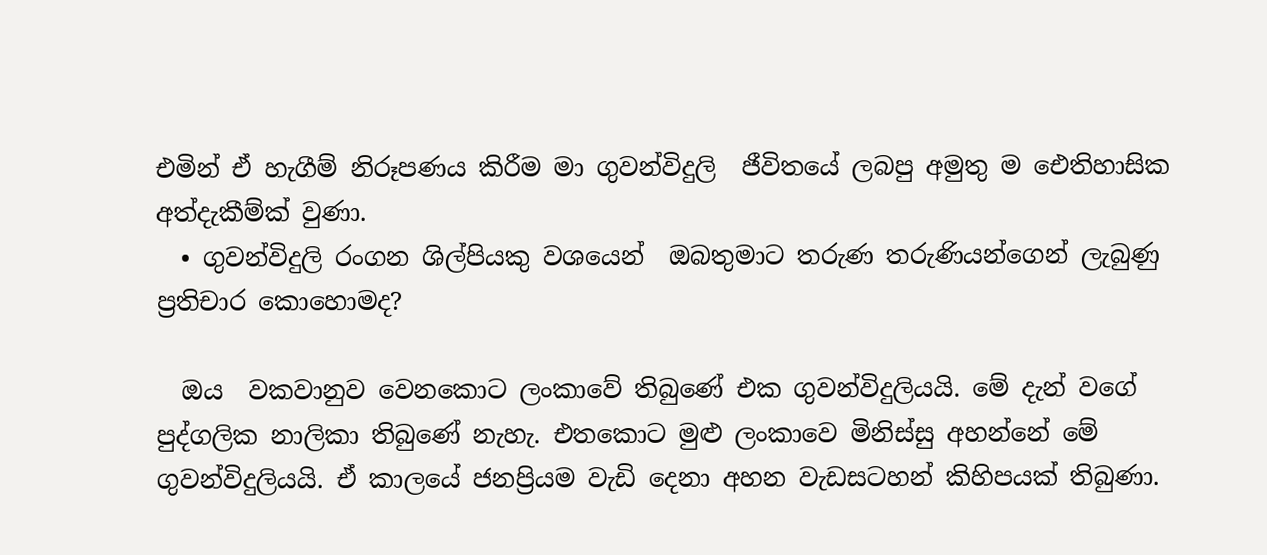එමින් ඒ හැගීම් නිරූපණය කිරීම මා ගුවන්විදුලි  ජීවිතයේ ලබපු අමුතු ම ඓතිහාසික අත්දැකීම්ක් වුණා.
  • ගුවන්විදුලි රංගන ශිල්පියකු වශයෙන්  ඔබතුමාට තරුණ තරුණියන්ගෙන් ලැබුණු ප්‍රතිචාර කොහොමද?

  ඔය  වකවානුව වෙනකොට ලංකාවේ තිබුණේ එක ගුවන්විදුලියයි. මේ දැන් වගේ පුද්ගලික නාලිකා තිබුණේ නැහැ. එතකොට මුළු ලංකාවෙ මිනිස්සු අහන්නේ මේ ගුවන්විදුලියයි. ඒ කාලයේ ජනප්‍රියම වැඩි දෙනා අහන වැඩසටහන් කිහිපයක් තිබුණා.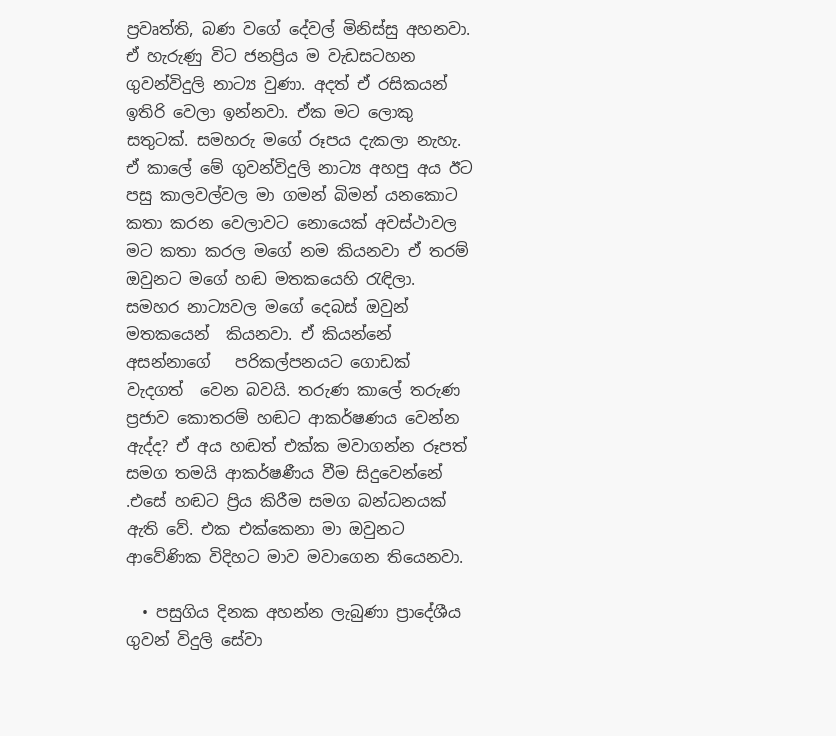ප්‍රවෘත්ති, බණ වගේ දේවල් මිනිස්සු අහනවා. ඒ හැරුණු විට ජනප්‍රිය ම වැඩසටහන ගුවන්විදුලි නාට්‍ය වුණා. අදත් ඒ රසිකයන් ඉතිරි වෙලා ඉන්නවා. ඒක මට ලොකු සතුටක්. සමහරු මගේ රූපය දැකලා නැහැ. ඒ කාලේ මේ ගුවන්විදුලි නාට්‍ය අහපු අය ඊට පසු කාලවල්වල මා ගමන් බිමන් යනකොට කතා කරන වෙලාවට නොයෙක් අවස්ථාවල මට කතා කරල මගේ නම කියනවා ඒ තරම් ඔවුනට මගේ හඬ මතකයෙහි රැඳිලා. සමහර නාට්‍යවල මගේ දෙබස් ඔවුන්  මතකයෙන්  කියනවා. ඒ කියන්නේ අසන්නාගේ   පරිකල්පනයට ගොඩක් වැදගත්  වෙන බවයි. තරුණ කාලේ තරුණ ප්‍රජාව කොතරම් හඬට ආකර්ෂණය වෙන්න ඇද්ද? ඒ අය හඬත් එක්ක මවාගන්න රූපත් සමග තමයි ආකර්ෂණීය වීම සිදුවෙන්නේ .එසේ හඬට ප්‍රිය කිරීම සමග බන්ධනයක් ඇති වේ. එක එක්කෙනා මා ඔවුනට ආවේණික විදිහට මාව මවාගෙන තියෙනවා.

  • පසුගිය දිනක අහන්න ලැබුණා ප්‍රාදේශීය ගුවන් විදුලි සේවා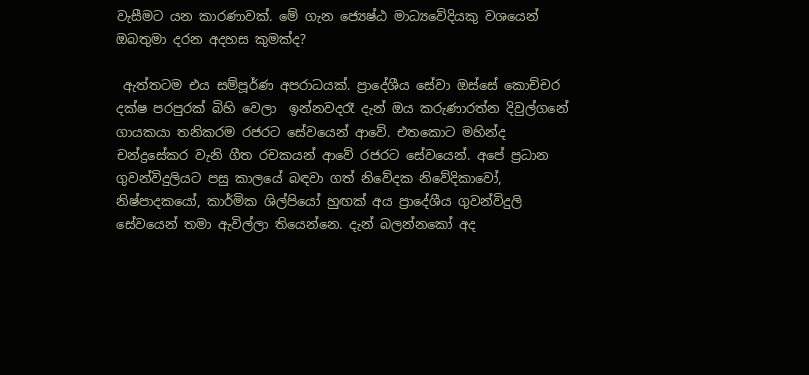වැසීමට යන කාරණාවක්. මේ ගැන ජ්‍යෙෂ්ඨ මාධ්‍යවේදියකු වශයෙන් ඔබතුමා දරන අදහස කුමක්ද?

 ඇත්තටම එය සම්පූර්ණ අපරාධයක්. ප්‍රාදේශීය සේවා ඔස්සේ කොච්චර දක්ෂ පරපුරක් බිහි වෙලා  ඉන්නවදරෑ දැන් ඔය කරුණාරත්න දිවුල්ගනේ ගායකයා තනිකරම රජරට සේවයෙන් ආවේ. එතකොට මහින්ද චන්ද්‍රසේකර වැනි ගීත රචකයන් ආවේ රජරට සේවයෙන්. අපේ ප්‍රධාන ගුවන්විදුලියට පසු කාලයේ බඳවා ගත් නිවේදක නිවේදිකාවෝ, නිෂ්පාදකයෝ, කාර්මික ශිල්පියෝ හුඟක් අය ප්‍රාදේශීය ගුවන්විදුලි සේවයෙන් තමා ඇවිල්ලා තියෙන්නෙ. දැන් බලන්නකෝ අද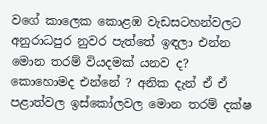වගේ කාලෙක කොළඹ වැඩසටහන්වලට  අනුරාධපුර නුවර පැත්තේ ඉඳලා එන්න මොන තරම් වියදමක් යනව ද? කොහොමද එන්නේ ? අනික දැන් ඒ ඒ පළාත්වල ඉස්කෝලවල මොන තරම් දක්ෂ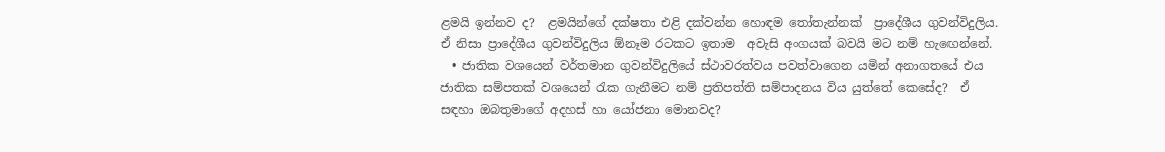ළමයි ඉන්නව ද?  ළමයින්ගේ දක්ෂතා එළි දක්වන්න හොඳම තෝතැන්නක්  ප්‍රාදේශීය ගුවන්විදුලිය. ඒ නිසා ප්‍රාදේශීය ගුවන්විදුලිය ඕනෑම රටකට ඉතාම  අවැසි අංගයක් බවයි මට නම් හැඟෙන්නේ.
  • ජාතික වශයෙන් වර්තමාන ගුවන්විදුලියේ ස්ථාවරත්වය පවත්වාගෙන යමින් අනාගතයේ එය ජාතික සම්පතක් වශයෙන් රැක ගැනීමට නම් ප්‍රතිපත්ති සම්පාදනය විය යුත්තේ කෙසේද?  ඒ සඳහා ඔබතුමාගේ අදහස් හා යෝජනා මොනවද?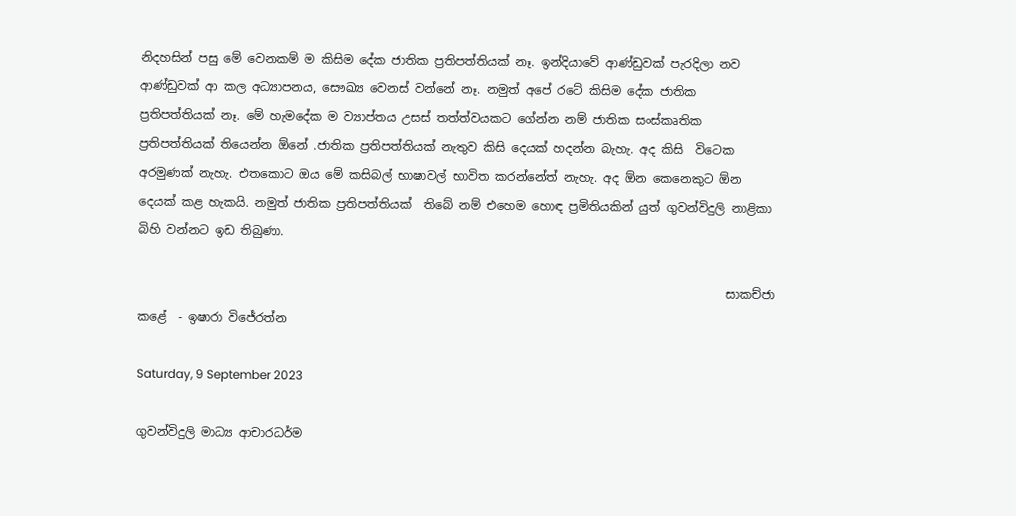නිදහසින් පසු මේ වෙනකම් ම කිසිම දේක ජාතික ප්‍රතිපත්තියක් නෑ. ඉන්දියාවේ ආණ්ඩුවක් පැරදිලා නව ආණ්ඩුවක් ආ කල අධ්‍යාපනය, සෞඛ්‍ය වෙනස් වන්නේ නෑ. නමුත් අපේ රටේ කිසිම දේක ජාතික ප්‍රතිපත්තියක් නෑ. මේ හැමදේක ම ව්‍යාප්තය උසස් තත්ත්වයකට ගේන්න නම් ජාතික සංස්කෘතික ප්‍රතිපත්තියක් තියෙන්න ඕනේ .ජාතික ප්‍රතිපත්තියක් නැතුව කිසි දෙයක් හදන්න බැහැ. අද කිසි  විටෙක අරමුණක් නැහැ. එතකොට ඔය මේ කසිබල් භාෂාවල් භාවිත කරන්නේත් නැහැ. අද ඕන කෙනෙකුට ඕන දෙයක් කළ හැකයි. නමුත් ජාතික ප්‍රතිපත්තියක්  තිබේ නම් එහෙම හොඳ ප්‍රමිතියකින් යුත් ගුවන්විදුලි නාළිකා බිහි වන්නට ඉඩ තිබුණා.

                                                                                                  සාකච්ජා කළේ  - ඉෂාරා විජේරත්න

Saturday, 9 September 2023

ගුවන්විදුලි මාධ්‍ය ආචාරධර්ම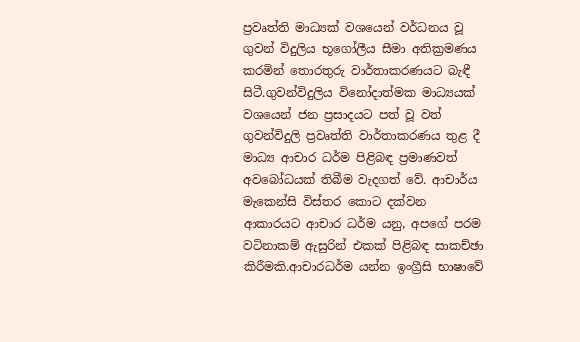ප්‍රවෘත්ති මාධ්‍යක් වශයෙන් වර්ධනය වූ ගුවන් විදුලිය භූගෝලීය සීමා අතික්‍රමණය කරමින් තොරතුරු වාර්තාකරණයට බැඳී සිටී.ගුවන්විදුලිය විනෝදාත්මක මාධ්‍යයක් වශයෙන් ජන ප්‍රසාදයට පත් වූ වත් ගුවන්විදුලි ප්‍රවෘත්ති වාර්තාකරණය තුළ දී මාධ්‍ය ආචාර ධර්ම පිළිබඳ ප්‍රමාණවත් අවබෝධයක් තිබීම වැදගත් වේ. ආචාර්ය මැකෙන්සි විස්තර කොට දක්වන ආකාරයට ආචාර ධර්ම යනු, අපගේ පරම වටිනාකම් ඇසුරින් එකක් පිළිබඳ සාකච්ඡා කිරීමකි.ආචාරධර්ම යන්න ඉංග්‍රීසි භාෂාවේ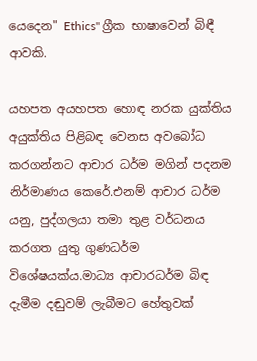යෙදෙන" Ethics" ග්‍රීක භාෂාවෙන් බිඳී ආවකි.

යහපත අයහපත හොඳ නරක යුක්තිය අයුක්තිය පිළිබඳ වෙනස අවබෝධ කරගන්නට ආචාර ධර්ම මගින් පදනම නිර්මාණය කෙරේ.එනම් ආචාර ධර්ම යනු, පුද්ගලයා තමා තුළ වර්ධනය කරගත යුතු ගුණධර්ම විශේෂයක්ය.මාධ්‍ය ආචාරධර්ම බිඳ දැමීම දඬුවම් ලැබීමට හේතුවක්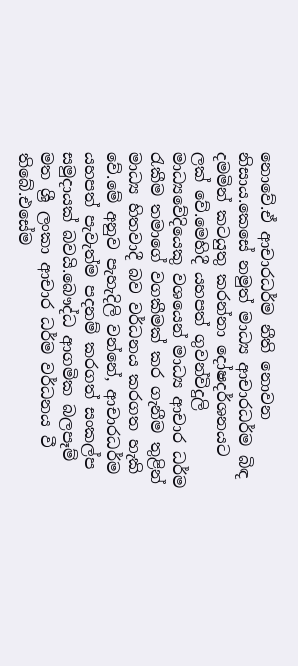නොවේ.ඒ ආචාරධර්ම නීති නොවන නිසාය.කෙසේ නමුත් මාධ්‍ය ආචාරධර්ම බිඳ දමමින් කටයුතු කරන්නා දෝෂදර්ශනයට ලක් වේ.මෙහිදී යහපත් ගුවන්විදුලි මාධ්‍යවේදියෙකු වශයෙන් මාධ්‍ය ආචාර ධර්ම රැකීම තමාගේ වගකීමක් කර ගැනීම තුළින් මාධ්‍ය හිතවාදී බව වර්ධනය කරගත හැකි වේ.මේ අනුව පැහැදිලි වන්නේ, ආචාරධර්ම යහපත් පැවැත්ම පදනම් කරගත් සංකල්ප සමුදායක් බවයි.බෞද්ධ ආගමික බලපෑම් මත ශ්‍රී ලංකා ආචාර ධර්ම වර්ධනය වී තිබේ.එසේම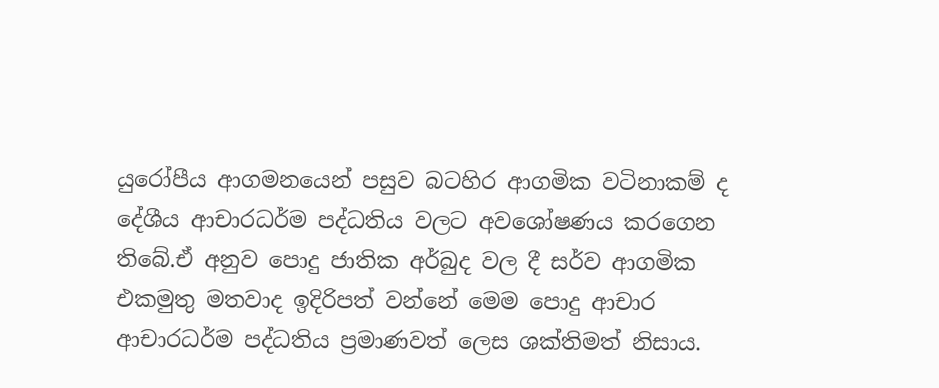යුරෝපීය ආගමනයෙන් පසුව බටහිර ආගමික වටිනාකම් ද දේශීය ආචාරධර්ම පද්ධතිය වලට අවශෝෂණය කරගෙන තිබේ.ඒ අනුව පොදු ජාතික අර්බුද වල දී සර්ව ආගමික එකමුතු මතවාද ඉදිරිපත් වන්නේ මෙම පොදු ආචාර ආචාරධර්ම පද්ධතිය ප්‍රමාණවත් ලෙස ශක්තිමත් නිසාය.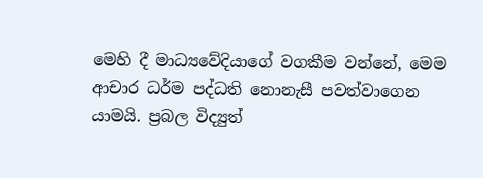මෙහි දී මාධ්‍යවේදියාගේ වගකීම වන්නේ, මෙම ආචාර ධර්ම පද්ධති නොනැසී පවත්වාගෙන යාමයි. ප්‍රබල විද්‍යුත්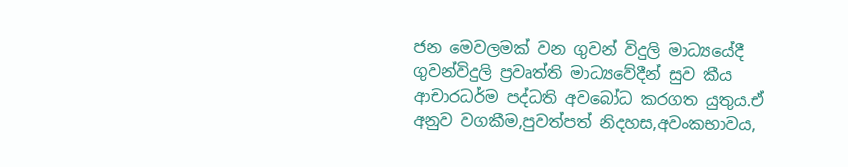ජන මෙවලමක් වන ගුවන් විදුලි මාධ්‍යයේදී ගුවන්විදුලි ප්‍රවෘත්ති මාධ්‍යවේදීන් සුව කීය ආචාරධර්ම පද්ධති අවබෝධ කරගත යුතුය.ඒ අනුව වගකීම,පුවත්පත් නිදහස,අවංකභාවය,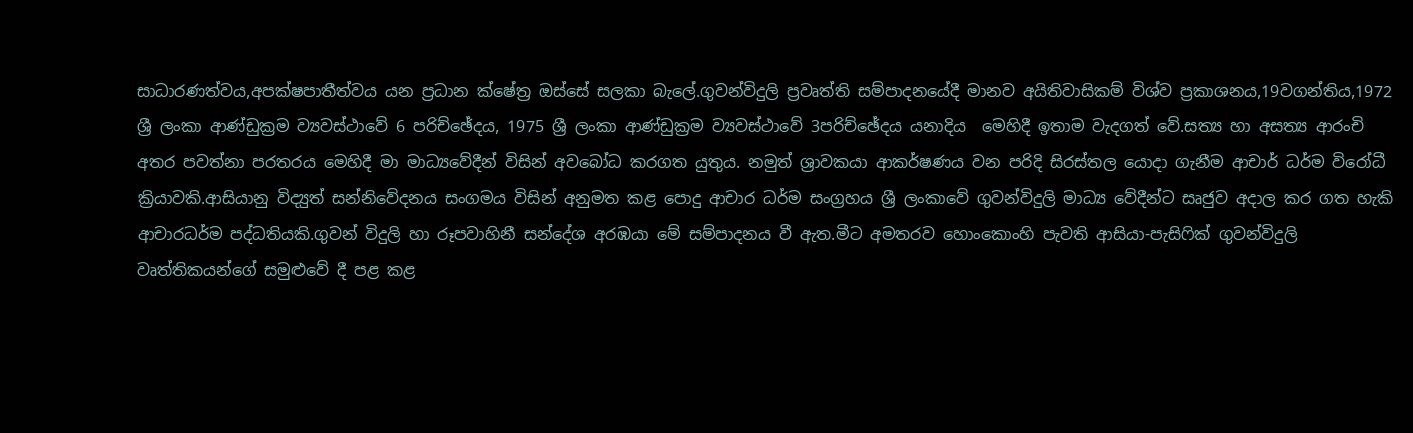සාධාරණත්වය,අපක්ෂපාතීත්වය යන ප්‍රධාන ක්ෂේත්‍ර ඔස්සේ සලකා බැලේ.ගුවන්විදුලි ප්‍රවෘත්ති සම්පාදනයේදී මානව අයිතිවාසිකම් විශ්ව ප්‍රකාශනය,19වගන්තිය,1972 ශ්‍රී ලංකා ආණ්ඩුක්‍රම ව්‍යවස්ථාවේ 6 පරිච්ඡේදය, 1975 ශ්‍රී ලංකා ආණ්ඩුක්‍රම ව්‍යවස්ථාවේ 3පරිච්ඡේදය යනාදිය  මෙහිදී ඉතාම වැදගත් වේ.සත්‍ය හා අසත්‍ය ආරංචි අතර පවත්නා පරතරය මෙහිදී මා මාධ්‍යවේදීන් විසින් අවබෝධ කරගත යුතුය. නමුත් ශ්‍රාවකයා ආකර්ෂණය වන පරිදි සිරස්තල යොදා ගැනීම ආචාර් ධර්ම විරෝධී ක්‍රියාවකි.ආසියානු විද්‍යුත් සන්නිවේදනය සංගමය විසින් අනුමත කළ පොදු ආචාර ධර්ම සංග්‍රහය ශ්‍රී ලංකාවේ ගුවන්විදුලි මාධ්‍ය වේදීන්ට සෘජුව අදාල කර ගත හැකි ආචාරධර්ම පද්ධතියකි.ගුවන් විදුලි හා රූපවාහිනී සන්දේශ අරඹයා මේ සම්පාදනය වී ඇත.මීට අමතරව හොංකොංහි පැවති ආසියා-පැසිෆික් ගුවන්විදුලි වෘත්තිකයන්ගේ සමුළුවේ දී පළ කළ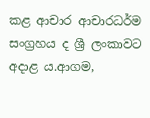කළ ආචාර ආචාරධර්ම සංග්‍රහය ද ශ්‍රී ලංකාවට අදාළ ය.ආගම,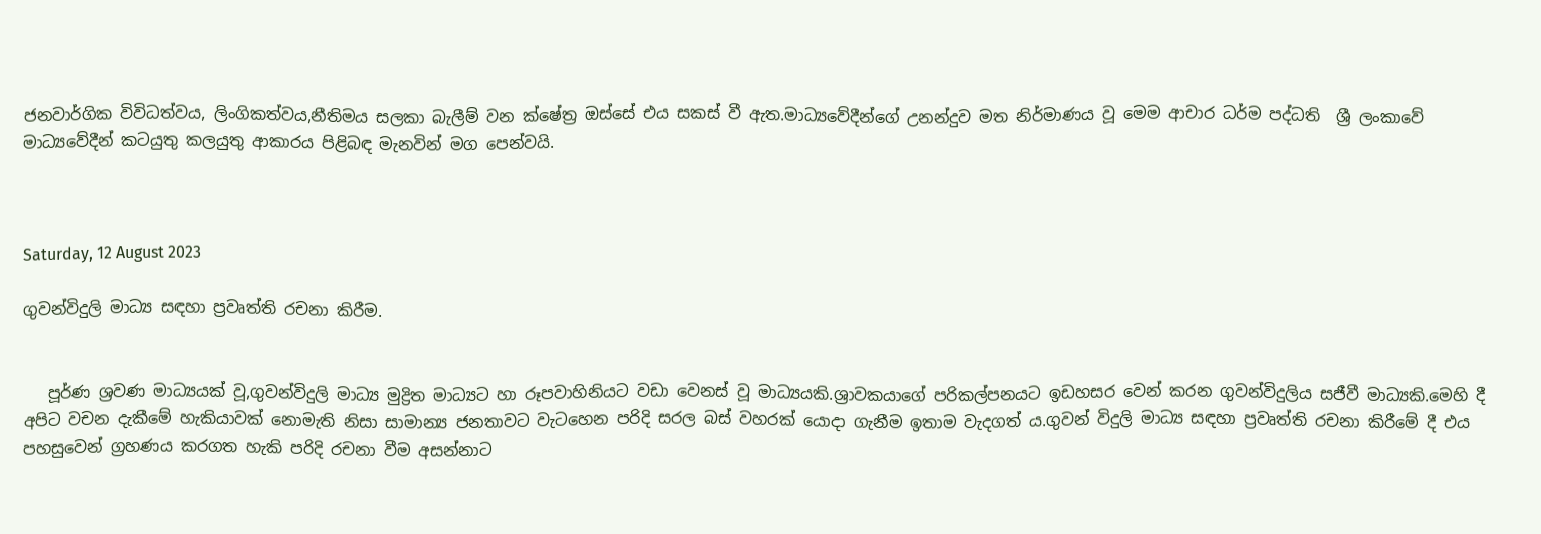ජනවාර්ගික විවිධත්වය, ලිංගිකත්වය,නීතිමය සලකා බැලීම් වන ක්ෂේත්‍ර ඔස්සේ එය සකස් වී ඇත.මාධ්‍යවේදීන්ගේ උනන්දුව මත නිර්මාණය වූ මෙම ආචාර ධර්ම පද්ධති  ශ්‍රී ලංකාවේ මාධ්‍යවේදීන් කටයුතු කලයුතු ආකාරය පිළිබඳ මැනවින් මග පෙන්වයි.



Saturday, 12 August 2023

ගුවන්විදුලි මාධ්‍ය සඳහා ප්‍රවෘත්ති රචනා කිරීම.


   පූර්ණ ශ්‍රවණ මාධ්‍යයක් වූ,ගුවන්විදුලි මාධ්‍ය මුද්‍රිත මාධ්‍යට හා රූපවාහිනියට වඩා වෙනස් වූ මාධ්‍යයකි.ශ්‍රාවකයාගේ පරිකල්පනයට ඉඩහසර වෙන් කරන ගුවන්විදුලිය සජීවී මාධ්‍යකි.මෙහි දී අපිට වචන දැකීමේ හැකියාවක් නොමැති නිසා සාමාන්‍ය ජනතාවට වැටහෙන පරිදි සරල බස් වහරක් යොදා ගැනීම ඉතාම වැදගත් ය.ගුවන් විදුලි මාධ්‍ය සඳහා ප්‍රවෘත්ති රචනා කිරීමේ දී එය පහසුවෙන් ග්‍රහණය කරගත හැකි පරිදි රචනා වීම අසන්නාට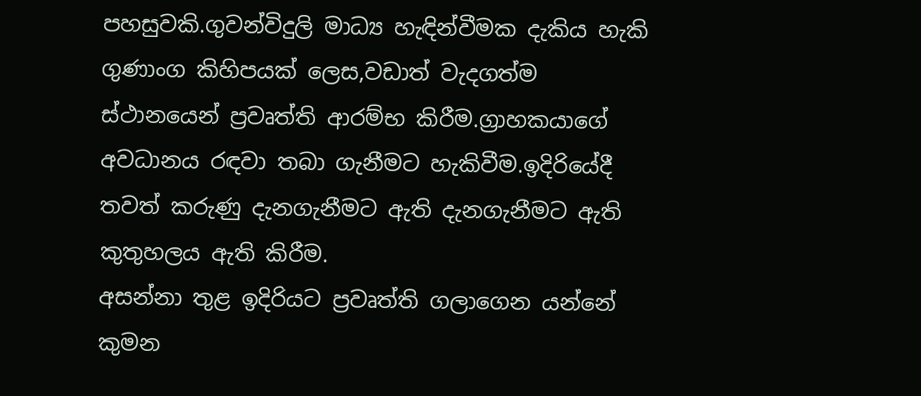පහසුවකි.ගුවන්විදුලි මාධ්‍ය හැඳින්වීමක දැකිය හැකි ගුණාංග කිහිපයක් ලෙස,වඩාත් වැදගත්ම ස්ථානයෙන් ප්‍රවෘත්ති ආරම්භ කිරීම.ග්‍රාහකයාගේ අවධානය රඳවා තබා ගැනීමට හැකිවීම.ඉදිරියේදී තවත් කරුණු දැනගැනීමට ඇති දැනගැනීමට ඇති කුතුහලය ඇති කිරීම.
අසන්නා තුළ ඉදිරියට ප්‍රවෘත්ති ගලාගෙන යන්නේ කුමන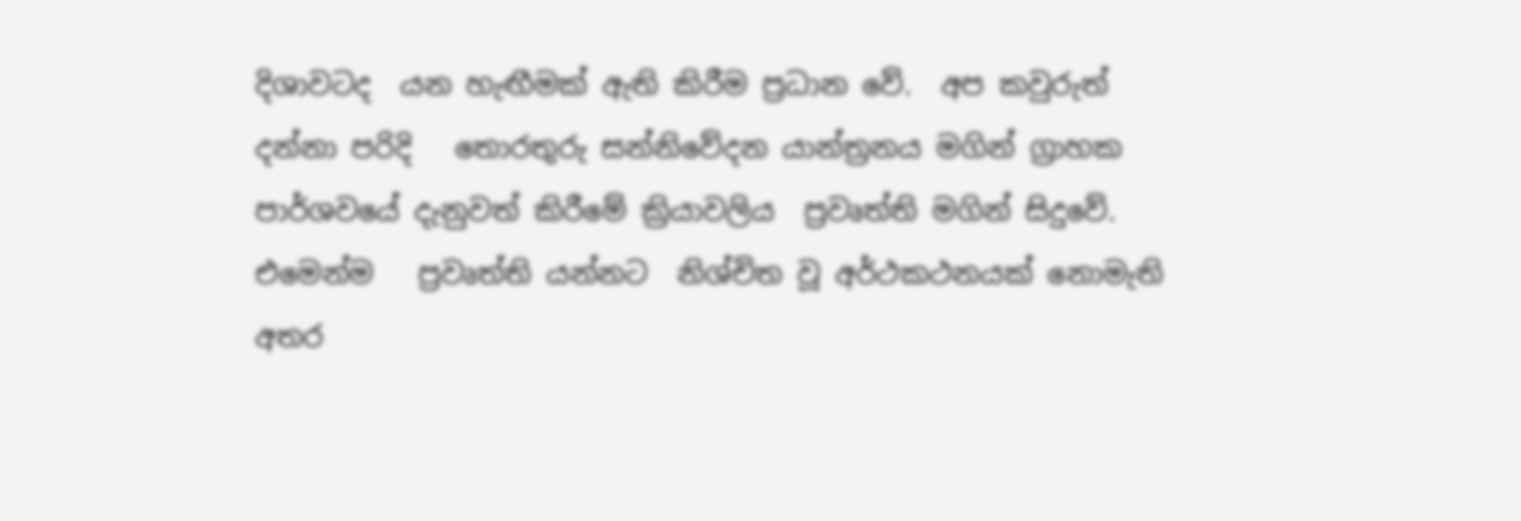දිශාවටද  යන හැඟීමක් ඇති කිරීම ප්‍රධාන වේ.  අප කවුරුත් දන්නා පරිදි   තොරතුරු සන්නිවේදන යාන්ත්‍රනය මගින් ග්‍රාහක පාර්ශවයේ දැනුවත් කිරීමේ ක්‍රියාවලිය  ප්‍රවෘත්ති මගින් සිදුවේ. එමෙන්ම   ප්‍රවෘත්ති යන්නට  නිශ්චිත වූ අර්ථකථනයක් නොමැති අතර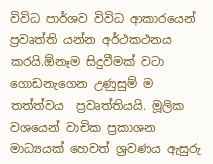විවිධ පාර්ශව විවිධ ආකාරයෙන් ප්‍රවෘත්ති යන්න අර්ථකථනය කරයි.ඕනෑම සිදුවීමක් වටා   ගොඩනැගෙන උණුසුම් ම තත්ත්වය  ප්‍රවෘත්තියයි. මූලික වශයෙන් වාචික ප්‍රකාශන මාධ්‍යයක් හෙවත් ශ්‍රවණය ඇසුරු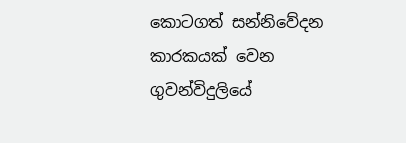කොටගත් සන්නිවේදන කාරකයක් වෙන ගුවන්විදුලියේ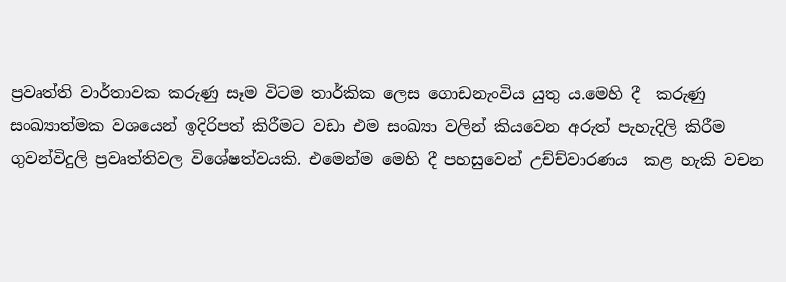ප්‍රවෘත්ති වාර්තාවක කරුණු සෑම විටම තාර්කික ලෙස ගොඩනැංවිය යුතු ය.මෙහි දී  කරුණු  සංඛ්‍යාත්මක වශයෙන් ඉදිරිපත් කිරීමට වඩා එම සංඛ්‍යා වලින් කියවෙන අරුත් පැහැදිලි කිරීම ගුවන්විදුලි ප්‍රවෘත්තිවල විශේෂත්වයකි. එමෙන්ම මෙහි දී පහසුවෙන් උච්ච්වාරණය  කළ හැකි වචන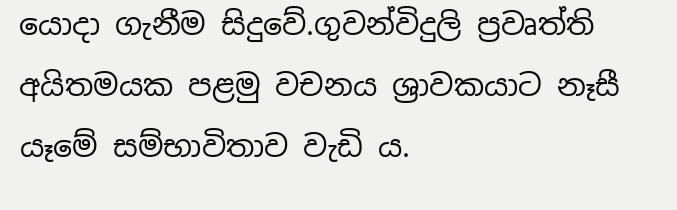යොදා ගැනීම සිදුවේ.ගුවන්විදුලි ප්‍රවෘත්ති අයිතමයක පළමු වචනය ශ්‍රාවකයාට නෑසී යෑමේ සම්භාවිතාව වැඩි ය.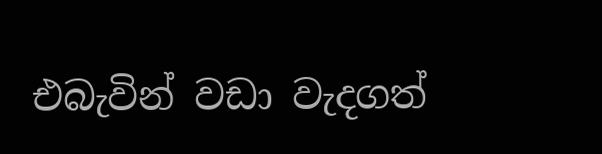එබැවින් වඩා වැදගත්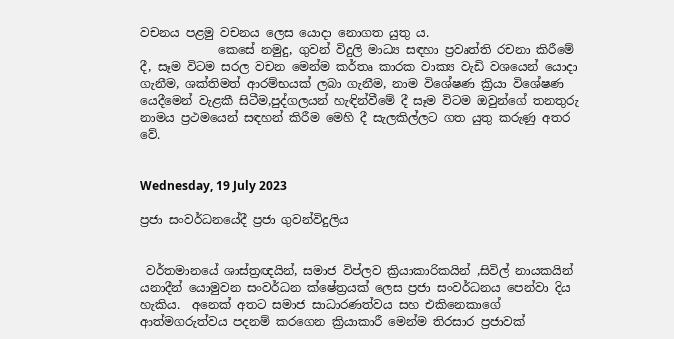වචනය පළමු වචනය ලෙස යොදා නොගත යුතු ය.
             කෙසේ නමුදු, ගුවන් විදුලි මාධ්‍ය සඳහා ප්‍රවෘත්ති රචනා කිරීමේ දී, සෑම විටම සරල වචන මෙන්ම කර්තෘ කාරක වාක්‍ය වැඩි වශයෙන් යොදා ගැනීම, ශක්තිමත් ආරම්භයක් ලබා ගැනීම, නාම විශේෂණ ක්‍රියා විශේෂණ යෙදීමෙන් වැළකී සිටීම,පුද්ගලයන් හැඳින්වීමේ දී සෑම විටම ඔවුන්ගේ තනතුරු නාමය ප්‍රථමයෙන් සඳහන් කිරීම මෙහි දී සැලකිල්ලට ගත යුතු කරුණු අතර වේ.


Wednesday, 19 July 2023

ප්‍රජා සංවර්ධනයේදී ප්‍රජා ගුවන්විදුලිය


 වර්තමානයේ ශාස්ත්‍රඥයින්, සමාජ විප්ලව ක්‍රියාකාරිකයින් ,සිවිල් නායකයින්  යනාදීන් යොමුවන සංවර්ධන ක්ෂේත්‍රයක් ලෙස ප්‍රජා සංවර්ධනය පෙන්වා දිය හැකිය.  අනෙක් අතට සමාජ සාධාරණත්වය සහ එකිනෙකාගේ ආත්මගරුත්වය පදනම් කරගෙන ක්‍රියාකාරී මෙන්ම තිරසාර ප්‍රජාවක්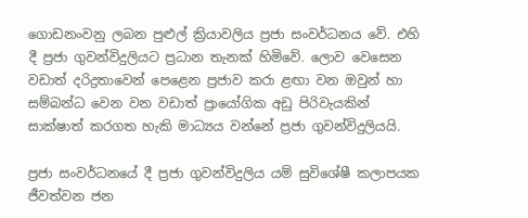ගොඩනංවනු ලබන පුළුල් ක්‍රියාවලිය ප්‍රජා සංවර්ධනය වේ. එහි දී ප්‍රජා ගුවන්විදුලියට ප්‍රධාන තැනක් හිමිවේ. ලොව වෙසෙන වඩාත් දරිද්‍රතාවෙන් පෙළෙන ප්‍රජාව කරා ළඟා වන ඔවුන් හා සම්බන්ධ වෙන වන වඩාත් ප්‍රායෝගික අඩු පිරිවැයකින් සාක්ෂාත් කරගත හැකි මාධ්‍යය වන්නේ ප්‍රජා ගුවන්විදුලියයි.

ප්‍රජා සංවර්ධනයේ දී ප්‍රජා ගුවන්විදුලිය යම් සුවිශේෂී කලාපයක ජීවත්වන ජන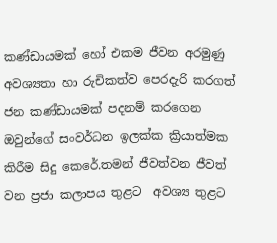කණ්ඩායමක් හෝ එකම ජීවන අරමුණු අවශ්‍යතා හා රුචිකත්ව පෙරදැරි කරගත් ජන කණ්ඩායමක් පදනම් කරගෙන ඔවුන්ගේ සංවර්ධන ඉලක්ක ක්‍රියාත්මක කිරීම සිදු කෙරේ.තමන් ජීවත්වන ජීවත් වන ප්‍රජා කලාපය තුළට  අවශ්‍ය තුළට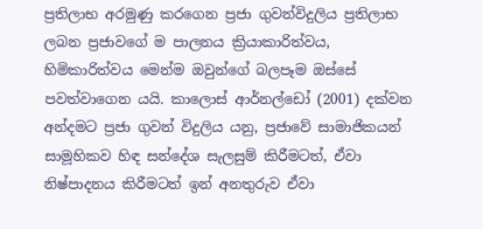ප්‍රතිලාභ අරමුණු කරගෙන ප්‍රජා ගුවන්විදුලිය ප්‍රතිලාභ ලබන ප්‍රජාවගේ ම පාලනය ක්‍රියාකාරිත්වය, හිමිකාරිත්වය මෙන්ම ඔවුන්ගේ බලපෑම ඔස්සේ පවත්වාගෙන යයි. කාලොස් ආර්නල්ඩෝ (2001) දක්වන අන්දමට ප්‍රජා ගුවන් විදුලිය යනු, ප්‍රජාවේ සාමාජිකයන් සාමූහිකව හිඳ සන්දේශ සැලසුම් කිරීමටත්, ඒවා නිෂ්පාදනය කිරීමටත් ඉන් අනතුරුව ඒවා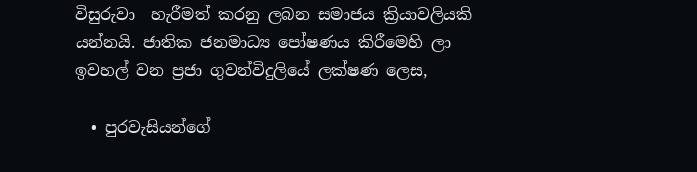විසුරුවා  හැරීමත් කරනු ලබන සමාජය ක්‍රියාවලියකි යන්නයි. ජාතික ජනමාධ්‍ය පෝෂණය කිරීමෙහි ලා ඉවහල් වන ප්‍රජා ගුවන්විදුලියේ ලක්ෂණ ලෙස,

  • පුරවැසියන්ගේ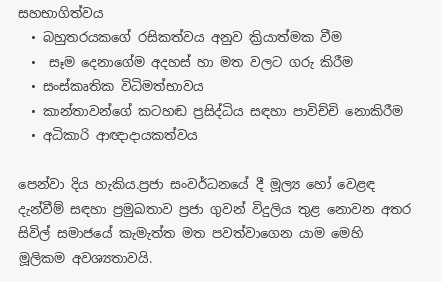සහභාගිත්වය
  • බහුතරයකගේ රසිකත්වය අනුව ක්‍රියාත්මක වීම
  •  සෑම දෙනාගේම අදහස් හා මත වලට ගරු කිරීම
  • සංස්කෘතික විධිමත්භාවය
  • කාන්තාවන්ගේ කටහඬ ප්‍රසිද්ධිය සඳහා පාවිච්චි නොකිරීම
  • අධිකාරි ආඥාදායකත්වය

පෙන්වා දිය හැකිය.ප්‍රජා සංවර්ධනයේ දී මූල්‍ය හෝ වෙළඳ  දැන්වීම් සඳහා ප්‍රමුඛතාව ප්‍රජා ගුවන් විදුලිය තුළ නොවන අතර සිවිල් සමාජයේ කැමැත්ත මත පවත්වාගෙන යාම මෙහි මූලිකම අවශ්‍යතාවයි.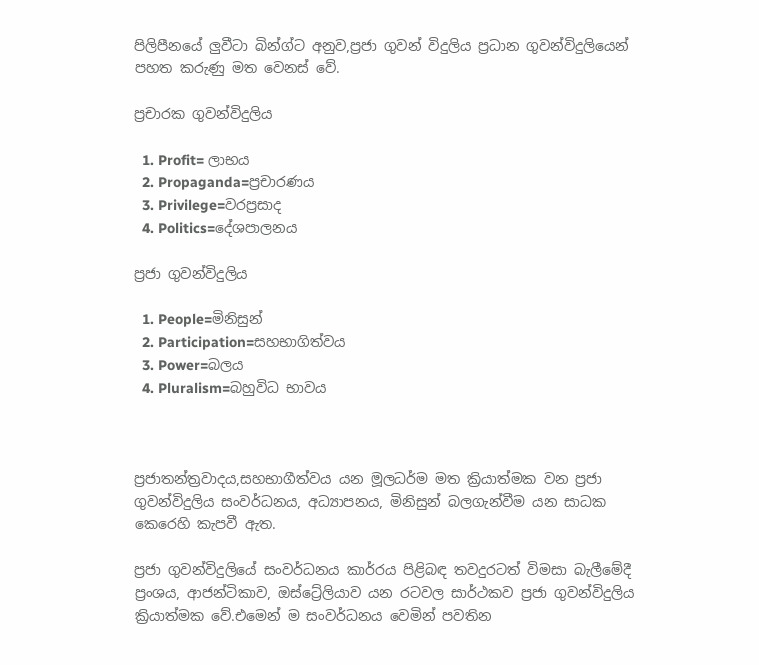පිලිපීනයේ ලුවීටා බින්ග්ට අනුව,ප්‍රජා ගුවන් විදුලිය ප්‍රධාන ගුවන්විදුලියෙන් පහත කරුණු මත වෙනස් වේ.

ප්‍රචාරක ගුවන්විදුලිය

  1. Profit= ලාභය
  2. Propaganda=ප්‍රචාරණය
  3. Privilege=වරප්‍රසාද
  4. Politics=දේශපාලනය

ප්‍රජා ගුවන්විදුලිය

  1. People=මිනිසුන්
  2. Participation=සහභාගිත්වය
  3. Power=බලය
  4. Pluralism=බහුවිධ භාවය



ප්‍රජාතන්ත්‍රවාදය,සහභාගීත්වය යන මූලධර්ම මත ක්‍රියාත්මක වන ප්‍රජා ගුවන්විදුලිය සංවර්ධනය, අධ්‍යාපනය, මිනිසුන් බලගැන්වීම යන සාධක කෙරෙහි කැපවී ඇත.

ප්‍රජා ගුවන්විදුලියේ සංවර්ධනය කාර්‍රය පිළිබඳ තවදුරටත් විමසා බැලීමේදී ප්‍රංශය, ආජන්ටිකාව, ඔස්ට්‍රේලියාව යන රටවල සාර්ථකව ප්‍රජා ගුවන්විදුලිය ක්‍රියාත්මක වේ.එමෙන් ම සංවර්ධනය වෙමින් පවතින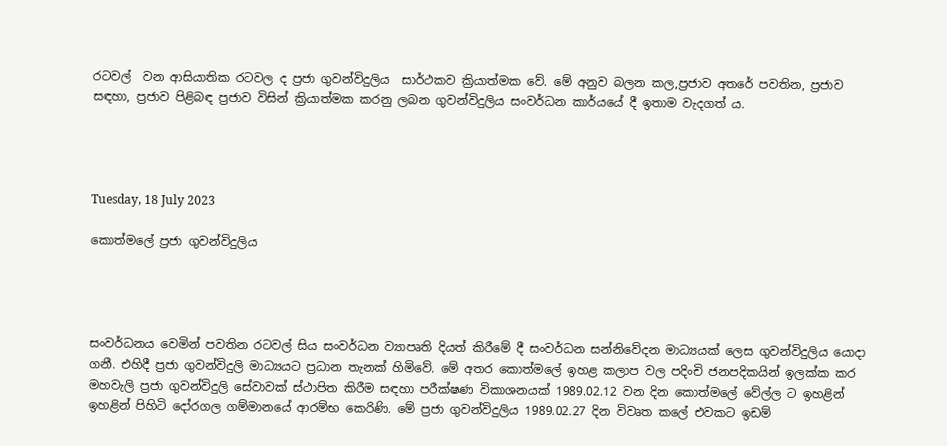රටවල්  වන ආසියාතික රටවල ද ප්‍රජා ගුවන්විදුලිය  සාර්ථකව ක්‍රියාත්මක වේ. මේ අනුව බලන කල,ප්‍රජාව අතරේ පවතින, ප්‍රජාව සඳහා, ප්‍රජාව පිළිබඳ ප්‍රජාව විසින් ක්‍රියාත්මක කරනු ලබන ගුවන්විදුලිය සංවර්ධන කාර්යයේ දී ඉතාම වැදගත් ය.




Tuesday, 18 July 2023

කොත්මලේ ප්‍රජා ගුවන්විදුලිය




සංවර්ධනය වෙමින් පවතින රටවල් සිය සංවර්ධන ව්‍යාපෘති දියත් කිරීමේ දී සංවර්ධන සන්නිවේදන මාධ්‍යයක් ලෙස ගුවන්විදුලිය යොදා ගනී. එහිදී ප්‍රජා ගුවන්විදුලි මාධ්‍යයට ප්‍රධාන තැනක් හිමිවේ. මේ අතර කොත්මලේ ඉහළ කලාප වල පදිංචි ජනපදිකයින් ඉලක්ක කර මහවැලි ප්‍රජා ගුවන්විදුලි සේවාවක් ස්ථාපිත කිරීම සඳහා පරීක්ෂණ විකාශනයක් 1989.02.12 වන දින කොත්මලේ වේල්ල ට ඉහළින් ඉහළින් පිහිටි දෝරගල ගම්මානයේ ආරම්භ කෙරිණි. මේ ප්‍රජා ගුවන්විදුලිය 1989.02.27 දින විවෘත කලේ එවකට ඉඩම්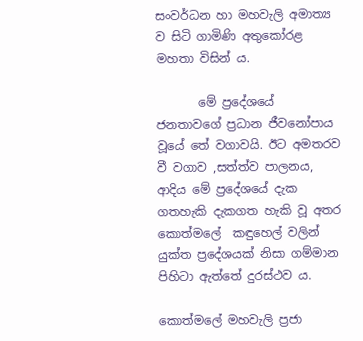සංවර්ධන හා මහවැලි අමාත්‍ය ව සිටි ගාමිණි අතුකෝරළ මහතා විසින් ය.

       මේ ප්‍රදේශයේ ජනතාවගේ ප්‍රධාන ජීවනෝපාය වූයේ තේ වගාවයි. ඊට අමතරව වී වගාව ,සත්ත්ව පාලනය, ආදිය මේ ප්‍රදේශයේ දැක ගතහැකි දැකගත හැකි වූ අතර කොත්මලේ  කඳුහෙල් වලින් යුක්ත ප්‍රදේශයක් නිසා ගම්මාන පිහිටා ඇත්තේ දුරස්ථව ය.

කොත්මලේ මහවැලි ප්‍රජා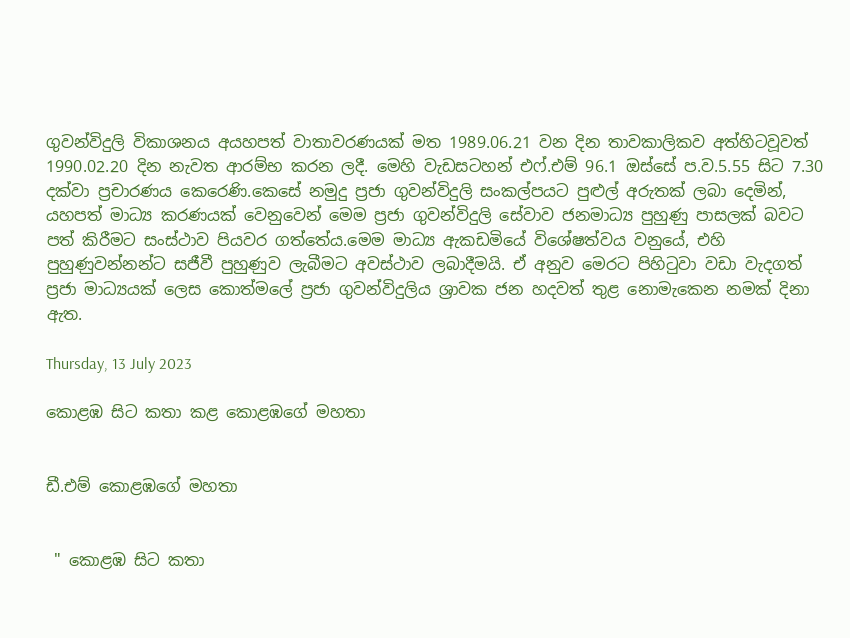ගුවන්විදුලි විකාශනය අයහපත් වාතාවරණයක් මත 1989.06.21 වන දින තාවකාලිකව අත්හිටවූවත් 1990.02.20 දින නැවත ආරම්භ කරන ලදී. මෙහි වැඩසටහන් එෆ්.එම් 96.1 ඔස්සේ ප.ව.5.55 සිට 7.30 දක්වා ප්‍රචාරණය කෙරෙණි.කෙසේ නමුදු ප්‍රජා ගුවන්විදුලි සංකල්පයට පුළුල් අරුතක් ලබා දෙමින්, යහපත් මාධ්‍ය කරණයක් වෙනුවෙන් මෙම ප්‍රජා ගුවන්විදුලි සේවාව ජනමාධ්‍ය පුහුණු පාසලක් බවට පත් කිරීමට සංස්ථාව පියවර ගත්තේය.මෙම මාධ්‍ය ඇකඩමියේ විශේෂත්වය වනුයේ, එහි පුහුණුවන්නන්ට සජීවී පුහුණුව ලැබීමට අවස්ථාව ලබාදීමයි. ඒ අනුව මෙරට පිහිටුවා වඩා වැදගත් ප්‍රජා මාධ්‍යයක් ලෙස කොත්මලේ ප්‍රජා ගුවන්විදුලිය ශ්‍රාවක ජන හදවත් තුළ නොමැකෙන නමක් දිනා ඇත.

Thursday, 13 July 2023

කොළඹ සිට කතා කළ කොළඹගේ මහතා


ඩී.එම් කොළඹගේ මහතා


 " කොළඹ සිට කතා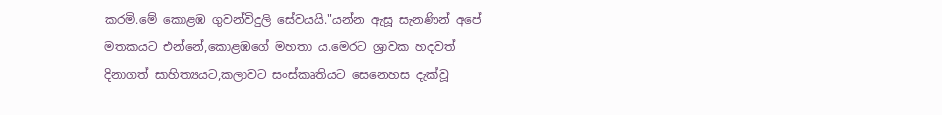කරමි.මේ කොළඹ ගුවන්විදුලි සේවයයි."යන්න ඇසූ සැනණින් අපේ මතකයට එන්නේ,කොළඹගේ මහතා ය.මෙරට ශ්‍රාවක හදවත් දිනාගත් සාහිත්‍යයට,කලාවට සංස්කෘතියට සෙනෙහස දැක්වූ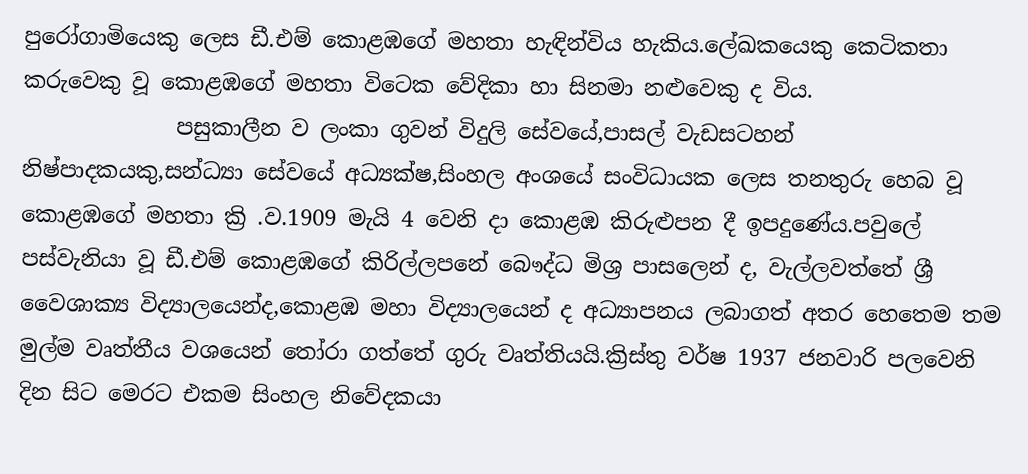පුරෝගාමියෙකු ලෙස ඩී.එම් කොළඹගේ මහතා හැඳින්විය හැකිය.ලේඛකයෙකු කෙටිකතා කරුවෙකු වූ කොළඹගේ මහතා විටෙක වේදිකා හා සිනමා නළුවෙකු ද විය.
              පසුකාලීන ව ලංකා ගුවන් විදුලි සේවයේ,පාසල් වැඩසටහන් නිෂ්පාදකයකු,සන්ධ්‍යා සේවයේ අධ්‍යක්ෂ,සිංහල අංශයේ සංවිධායක ලෙස තනතුරු හෙබ වූ කොළඹගේ මහතා ක්‍රි .ව.1909 මැයි 4 වෙනි දා කොළඹ කිරුළුපන දී ඉපදුණේය.පවුලේ පස්වැනියා වූ ඩී.එම් කොළඹගේ කිරිල්ලපනේ බෞද්ධ මිශ්‍ර පාසලෙන් ද, වැල්ලවත්තේ ශ්‍රී වෛශාක්‍ය විද්‍යාලයෙන්ද,කොළඹ මහා විද්‍යාලයෙන් ද අධ්‍යාපනය ලබාගත් අතර හෙතෙම තම මුල්ම වෘත්තීය වශයෙන් තෝරා ගත්තේ ගුරු වෘත්තියයි.ක්‍රිස්තු වර්ෂ 1937 ජනවාරි පලවෙනි දින සිට මෙරට එකම සිංහල නිවේදකයා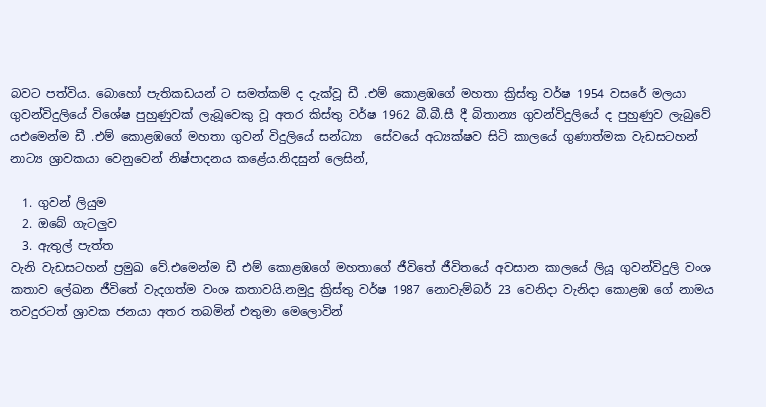බවට පත්විය. බොහෝ පැතිකඩයන් ට සමත්කම් ද දැක්වූ ඩී .එම් කොළඹගේ මහතා ක්‍රිස්තු වර්ෂ 1954 වසරේ මලයා ගුවන්විදුලියේ විශේෂ පුහුණුවක් ලැබූවෙකු වූ අතර කිස්තු වර්ෂ 1962 බී.බී.සී දී බිතාන්‍ය ගුවන්විදුලියේ ද පුහුණුව ලැබුවේ යඑමෙන්ම ඩී .එම් කොළඹගේ මහතා ගුවන් විදුලියේ සන්ධ්‍යා  සේවයේ අධ්‍යක්ෂව සිටි කාලයේ ගුණාත්මක වැඩසටහන් නාට්‍ය ශ්‍රාවකයා වෙනුවෙන් නිෂ්පාදනය කළේය.නිදසුන් ලෙසින්,

  1. ගුවන් ලියුම
  2. ඔබේ ගැටලුව
  3. ඇතුල් පැත්ත
වැනි වැඩසටහන් ප්‍රමුඛ වේ.එමෙන්ම ඩී එම් කොළඹගේ මහතාගේ ජීවිතේ ජීවිතයේ අවසාන කාලයේ ලියූ ගුවන්විදුලි වංශ කතාව ලේඛන ජීවිතේ වැදගත්ම වංශ කතාවයි.නමුදු ක්‍රිස්තු වර්ෂ 1987 නොවැම්බර් 23 වෙනිදා වැනිදා කොළඹ ගේ නාමය තවදුරටත් ශ්‍රාවක ජනයා අතර තබමින් එතුමා මෙලොවින්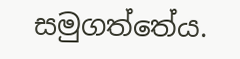සමුගත්තේය.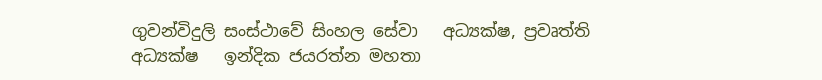ගුවන්විදුලි සංස්ථාවේ සිංහල සේවා   අධ්‍යක්ෂ, ප්‍රවෘත්ති අධ්‍යක්ෂ   ඉන්දික ජයරත්න මහතා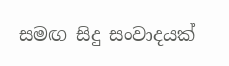සමඟ සිදු සංවාදයක්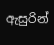ඇසුරින්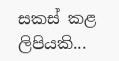සකස් කළ ලිපියකි...